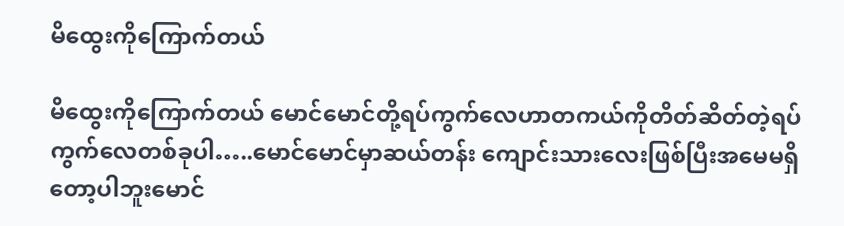မိထွေးကိုကြောက်တယ်

မိထွေးကိုကြောက်တယ် မောင်မောင်တို့ရပ်ကွက်လေဟာတကယ်ကိုတိတ်ဆိတ်တဲ့ရပ်ကွက်လေတစ်ခုပါ…..မောင်မောင်မှာဆယ်တန်း ကျောင်းသားလေးဖြစ်ပြီးအမေမရှိတော့ပါဘူးမောင်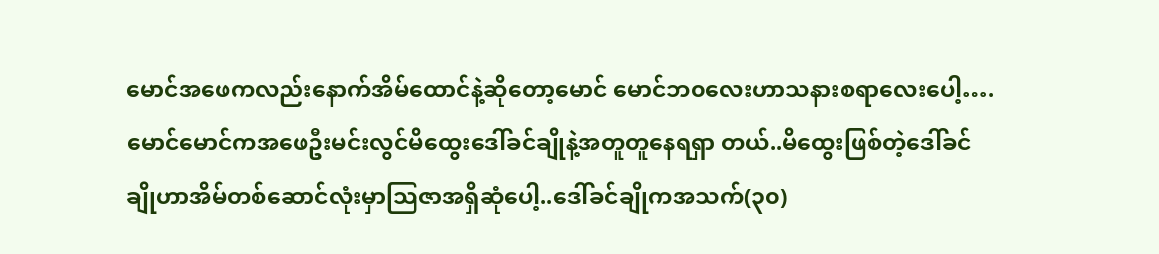မောင်အဖေကလည်းနောက်အိမ်ထောင်နဲ့ဆိုတော့မောင် မောင်ဘ၀လေးဟာသနားစရာလေးပေါ့….မောင်မောင်ကအဖေဦးမင်းလွင်မိထွေးဒေါ်ခင်ချိုနဲ့အတူတူနေရရှာ တယ်..မိထွေးဖြစ်တဲ့ဒေါ်ခင်ချိုဟာအိမ်တစ်ဆောင်လုံးမှာသြဇာအရှိဆုံပေါ့..ဒေါ်ခင်ချိုကအသက်(၃၀)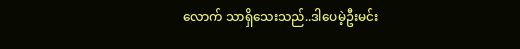လောက် သာရှိသေးသည်..ဒါပေမဲ့ဦးမင်း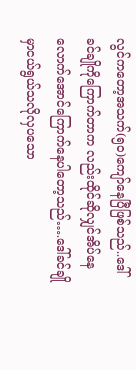လွင်ကတော့အသက်(၅၀)ကျော်နေပြီဖြစ်သည်..ဒေါ်ခင်ချိုကိုကြောက်တာက လည်းထိုင်ဆိုလျှင်အိပ်နေလောက်အောင်ကြောက်နေပါတော့သည်….ဒေါ်ခင်ချိုမှာငယ်ရွယ်သလိုလှပသော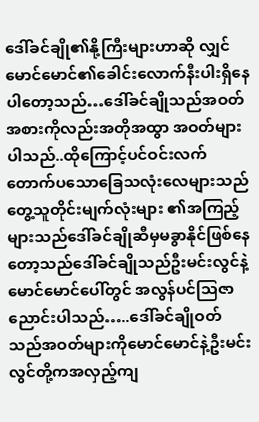ဒေါ်ခင်ချို၏နို့ကြီးများဟာဆို လျှင်မောင်မောင်၏ခေါင်းလောက်နီးပါးရှိနေပါတော့သည်…ဒေါ်ခင်ချိုသည်အဝတ်အစားကိုလည်းအတိုအထွာ အဝတ်များပါသည်..ထိုကြောင့်ပင်ဝင်းလက်တောက်ပသောခြေသလုံးလေများသည်တွေ့သူတိုင်းမျက်လုံးများ ၏အကြည့်များသည်ဒေါ်ခင်ချိုဆီမှမခွာနိုင်ဖြစ်နေတော့သည်ဒေါ်ခင်ချိုသည်ဦးမင်းလွင်နဲ့မောင်မောင်ပေါ်တွင် အလွန်ပင်သြဇာညောင်းပါသည်…..ဒေါ်ခင်ချိုဝတ်သည်အဝတ်များကိုမောင်မောင်နဲ့ဦးမင်းလွင်တို့ကအလှည့်ကျ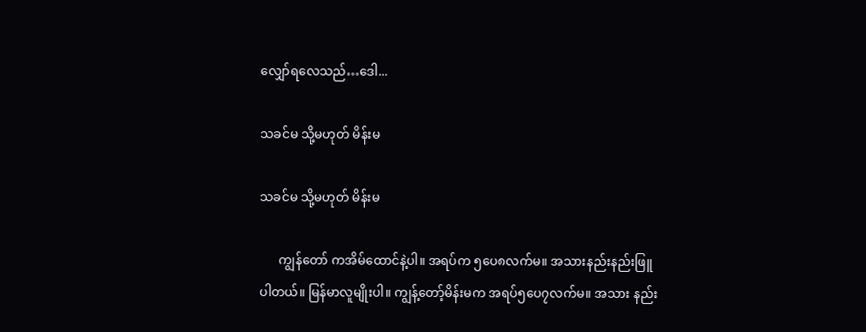လျှော်ရလေသည်…ဒေါ...

သခင်မ သို့မဟုတ် မိန်းမ

သခင်မ သို့မဟုတ် မိန်းမ

      ကျွန်တော် ကအိမ်ထောင်နဲ့ပါ။ အရပ်က ၅ပေ၈လက်မ။ အသားနည်းနည်းဖြူပါတယ်။ မြန်မာလူမျိုးပါ။ ကျွန့်တော့်မိန်းမက အရပ်၅ပေ၇လက်မ။ အသား နည်း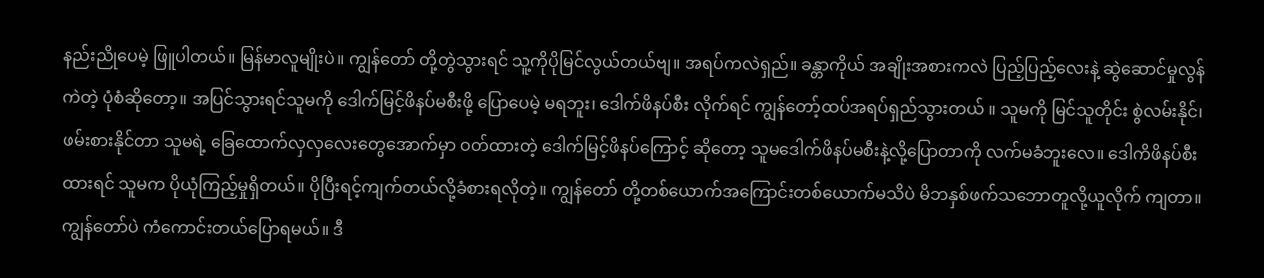နည်းညိုပေမဲ့ ဖြူပါတယ်။ မြန်မာလူမျိုးပဲ။ ကျွန်တော် တို့တွဲသွားရင် သူ့ကိုပိုမြင်လွယ်တယ်ဗျ။ အရပ်ကလဲရှည်။ ခန္တာကိုယ် အချိုးအစားကလဲ ပြည့်ပြည့်လေးနဲ့ ဆွဲဆောင်မှုလွန်ကဲတဲ့ ပုံစံ‌ဆိုတော့။ အပြင်သွားရင်သူမကို ဒေါက်မြင့်ဖိနပ်မစီးဖို့ ပြောပေမဲ့ မရဘူး၊ ဒေါက်ဖိနပ်စီး လိုက်ရင် ကျွန်တော့်ထပ်အရပ်ရှည်သွားတယ် ။ သူမကို မြင်သူတိုင်း‌ စွဲလမ်းနိုင်၊ ဖမ်းစားနိုင်တာ သူမရဲ့ ခြေထောက်လှလှလေးတွေအောက်မှာ ဝတ်ထားတဲ့ ဒေါက်မြင့်‌ဖိနပ်ကြောင့် ဆိုတော့ သူမဒေါက်ဖိနပ်မစီးနဲ့လို့ပြောတာကို လက်မခံဘူးလေ။ ဒေါကိဖိနပ်စီးထားရင် သူမက ပိုယုံကြည့်မှုရှိတယ်။ ပိုပြီးရင့်ကျက်တယ်လို့ခံစားရလိုတဲ့။ ကျွန်တော် တို့တစ်ယောက်အကြောင်းတစ်ယောက်မသိပဲ မိဘနှစ်ဖက်သဘောတူလို့ယူလိုက် ကျတာ။ ကျွန်တော်ပဲ ကံကောင်းတယ်ပြောရမယ်။ ဒီ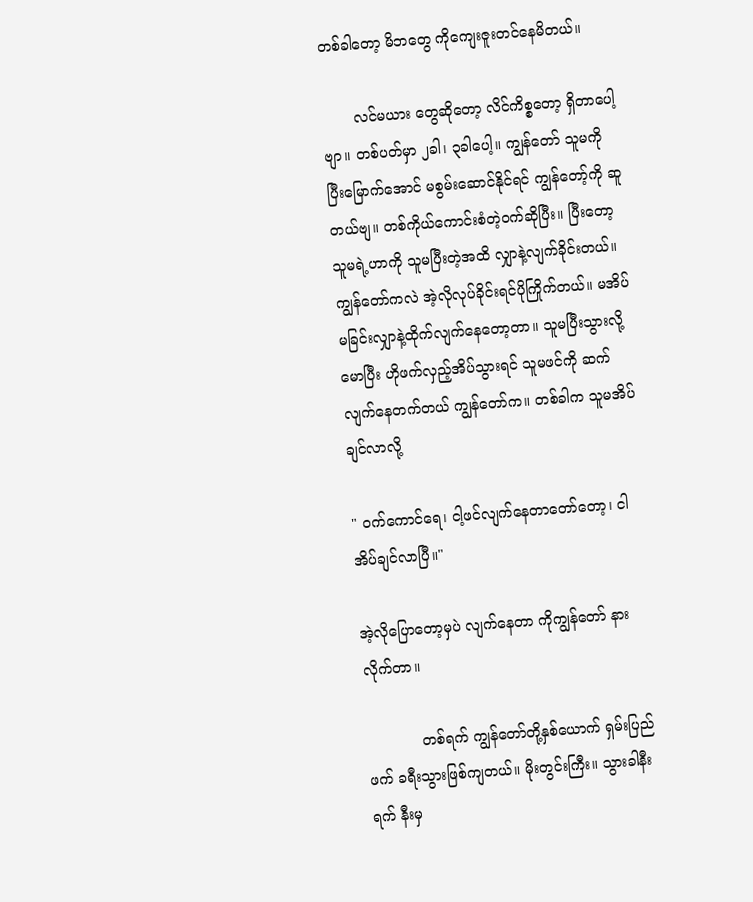တစ်ခါတော့ မိဘတွေ ကိုကျေးဇူးတင်နေမိတယ်။

       လင်မယား တွေဆိုတော့ လိင်ကိစ္စတော့ ရှိတာပေါ့ဗျာ။ တစ်ပတ်မှာ ၂ခါ၊ ၃ခါပေါ့။ ကျွန်တော် သူမကို ပြီးမြောက်အောင် မစွမ်းဆောင်နိုင်ရင် ကျွန်တော့်ကို ဆူတယ်ဗျ။ တစ်ကိုယ်ကောင်းစံတဲ့ဝက်ဆိုပြီး။ ပြီးတော့ သူမရဲ့ဟာကို သူမပြီးတဲ့အထိ လျှာနဲ့လျက်ခိုင်းတယ်။ ကျွန်တော်ကလဲ အဲ့လိုလုပ်ခိုင်းရင်ပိုကြိုက်တယ်။ မအိပ်မခြင်းလျှာနဲ့ထိုက်လျက်နေတော့တာ။ သူမပြီးသွားလို့မောပြီး ဟိုဖက်လှည့်အိပ်သွားရင် သူမဖင်ကို ဆက်လျက်နေတက်တယ် ကျွန်တော်က။ တစ်ခါက သူမအိပ်ချင်လာလို့

" ဝက်ကောင်ရေ၊ ငါ့ဖင်လျက်နေတာတော်တော့၊ ငါအိပ်ချင်လာပြီ။"

အဲ့လိုပြောတော့မှပဲ လျက်နေတာ ကိုကျွန်တော် နားလိုက်တာ။

            တစ်ရက် ကျွန်တော်တို့နှစ်ယောက် ရှမ်းပြည်ဖက် ခရီးသွားဖြစ်ကျတယ်။ မိုးတွင်းကြီး။ သွားခါနီးရက် နီးမှ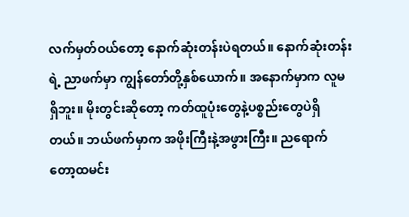လက်မှတ်ဝယ်တော့ နောက်ဆုံးတန်းပဲရတယ်။ နောက်ဆုံးတန်းရဲ့ ညာဖက်မှာ ကျွန်တော်တို့နှစ်ယောက်။ အနောက်မှာက လူမရှိဘူး။ မိုးတွင်းဆိုတော့ ကတ်ထူပုံးတွေနဲ့ပစ္စည်းတွေပဲရှိတယ်။ ဘယ်ဖက်မှာက အဖိုးကြီးနဲ့အဖွားကြီး။ ညရောက်တော့ထမင်း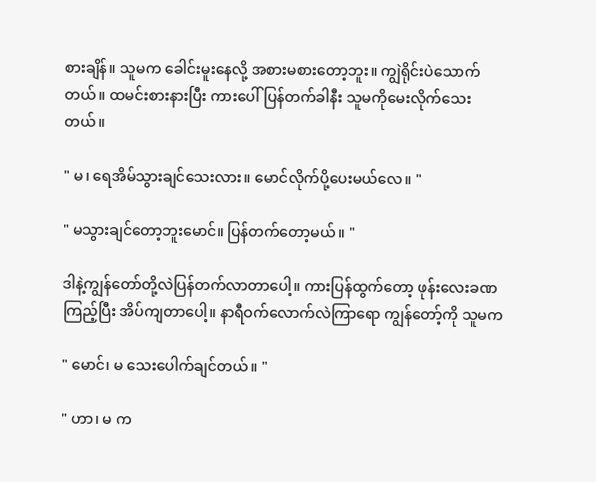စားချိန်။ သူမက ခေါင်းမူးနေလို့ အစားမစားတော့ဘူး။ ကျွဲရိုင်းပဲသောက်တယ်။ ထမင်းစားနားပြီး ကားပေါ်ပြန်တက်ခါနီး သူမကိုမေးလိုက်သေးတယ်။

" မ၊ ရေအိမ်သွားချင်သေးလား။ မောင်လိုက်ပို့ပေးမယ်လေ။ "

" မသွားချင်တော့ဘူးမောင်။ ပြန်တက်တော့မယ်။ "

ဒါနဲ့ကျွန်တော်တို့လဲပြန်တက်လာတာပေါ့။ ကားပြန်ထွက်တော့ ဖုန်းလေးခဏကြည့်ပြီး အိပ်ကျတာပေါ့။ နာရီဝက်လောက်လဲကြာရော ကျွန်တော့်ကို သူမက

" မောင်၊ မ သေးပေါက်ချင်တယ်။ "

" ဟာ၊ မ က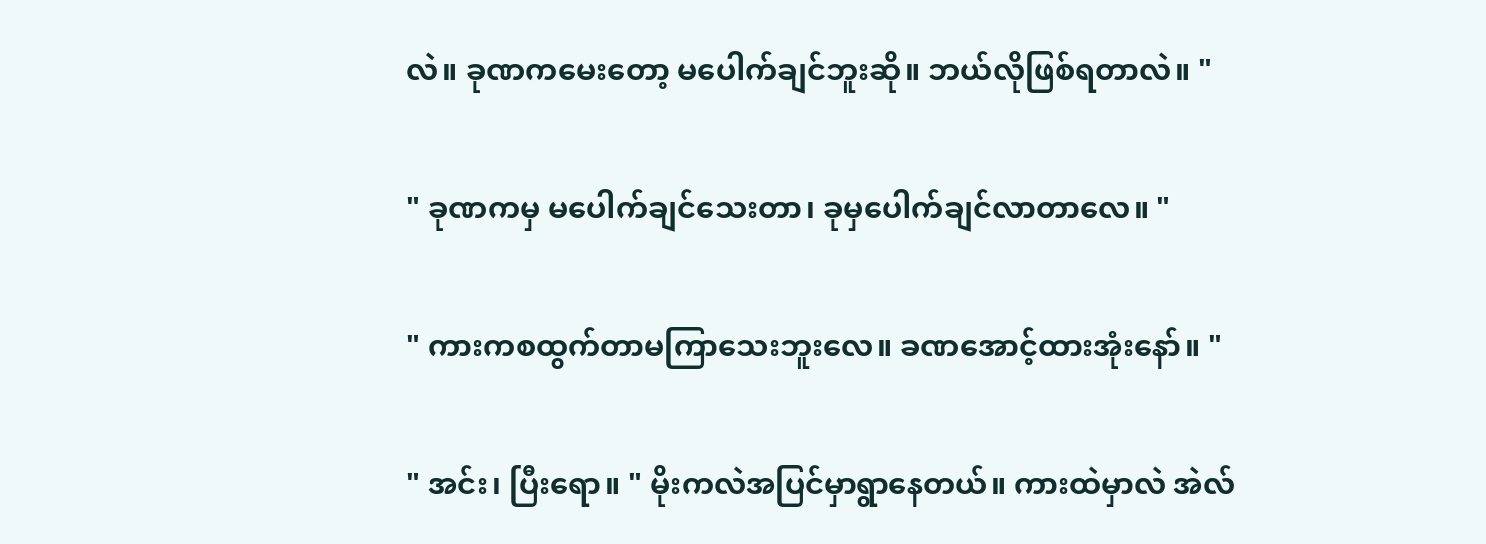လဲ။ ခုဏကမေးတော့ မပေါက်ချင်ဘူးဆို။ ဘယ်လိုဖြစ်ရတာလဲ။ "

" ခုဏကမှ မပေါက်ချင်သေးတာ၊ ခုမှပေါက်ချင်လာတာလေ။ "

" ကားကစထွက်တာမကြာသေးဘူးလေ။ ခဏအောင့်ထားအုံးနော်။ "

" အင်း၊ ပြီးရော။ " မိုးကလဲအပြင်မှာရွာနေတယ်။ ကားထဲမှာလဲ အဲလ်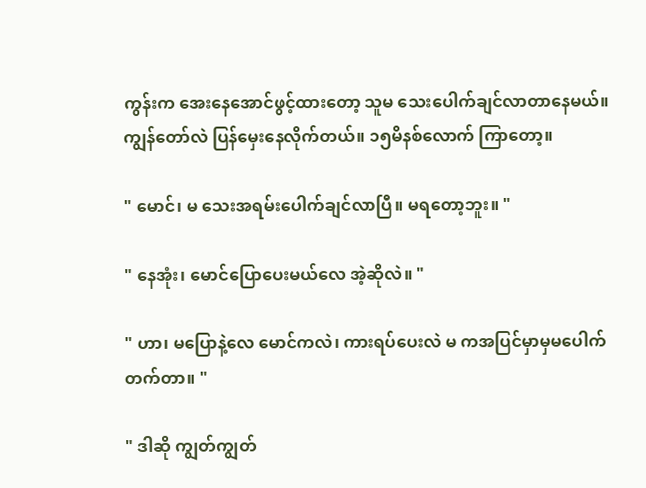ကွန်းက အေးနေအောင်ဖွင့်ထားတော့ သူမ သေးပေါက်ချင်လာတာနေမယ်။ ကျွန်တော်လဲ ပြန်မှေးနေလိုက်တယ်။ ၁၅မိနစ်လောက် ကြာတော့။

" မောင်၊ မ သေးအရမ်းပေါက်ချင်လာပြီ။ မရတော့ဘူး။ "

" နေအုံး၊ မောင်ပြောပေးမယ်လေ အဲ့ဆိုလဲ။ "

" ဟာ၊ မပြောနဲ့လေ မောင်ကလဲ၊ ကားရပ်ပေးလဲ မ ကအပြင်မှာမှမပေါက်တက်တာ။ "

" ဒါဆို ကျွတ်ကျွတ်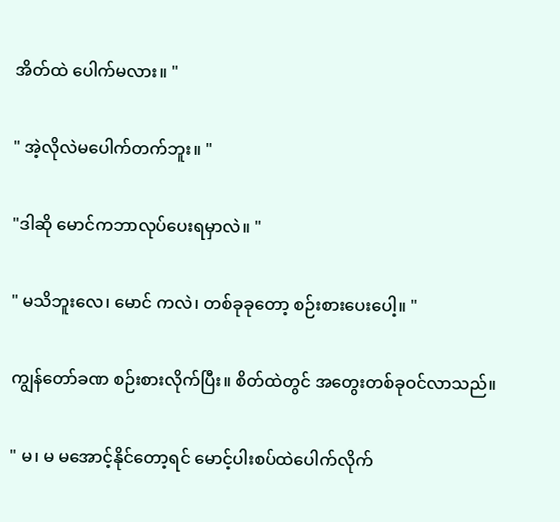အိတ်ထဲ ပေါက်မလား။ "

" အဲ့လိုလဲမပေါက်တက်ဘူး။ "

"ဒါဆို မောင်ကဘာလုပ်ပေးရမှာလဲ။ "

" မသိဘူးလေ၊ မောင် ကလဲ၊ တစ်ခုခုတော့ စဉ်းစားပေးပေါ့။ "

ကျွန်တော်ခဏ စဉ်းစားလိုက်ပြီး။ စိတ်ထဲတွင် အတွေးတစ်ခုဝင်လာသည်။

" မ၊ မ မအောင့်နိုင်တော့ရင် မောင့်ပါးစပ်ထဲပေါက်လိုက်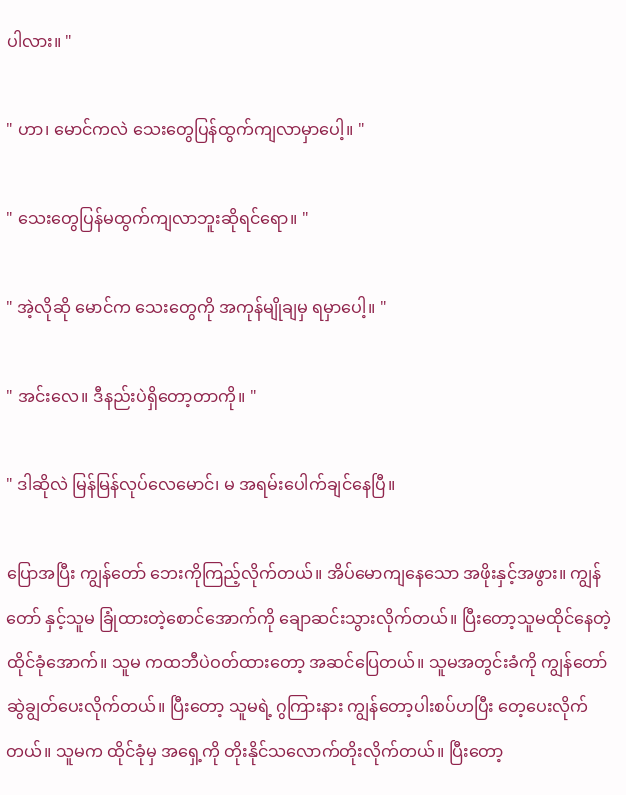ပါလား။ "

" ဟာ၊ မောင်ကလဲ သေးတွေပြန်ထွက်ကျလာမှာပေါ့။ "

" သေးတွေပြန်မထွက်ကျလာဘူးဆိုရင်ရော။ "

" အဲ့လိုဆို မောင်က သေးတွေကို အကုန်မျိုချမှ ရမှာပေါ့။ "

" အင်းလေ။ ဒီနည်းပဲရှိတော့တာကို။ "

" ဒါဆိုလဲ မြန်မြန်လုပ်လေမောင်၊ မ အရမ်းပေါက်ချင်နေပြီ။

ပြောအပြီး ကျွန်တော် ဘေးကိုကြည့်လိုက်တယ်။ အိပ်မောကျနေသော အဖိုးနှင့်အဖွား။ ကျွန်တော် နှင့်သူမ ‌ခြုံထားတဲ့စောင်အောက်ကို ချောဆင်းသွားလိုက်တယ်။ ပြီးတော့သူမထိုင်နေတဲ့ထိုင်ခုံအောက်။ သူမ ကထဘီပဲဝတ်ထားတော့ အဆင်ပြေတယ်။ သူမအတွင်းခံကို ကျွန်တော် ဆွဲချွတ်ပေးလိုက်တယ်။ ပြီးတော့ သူမရဲ့ ဂွကြားနား ကျွန်တော့ပါးစပ်‌ဟပြီး တေ့ပေးလိုက်တယ်။ သူမက ထိုင်ခုံမှ အရှေ့ကို တိုးနိုင်သလောက်တိုးလိုက်တယ်။ ပြီးတော့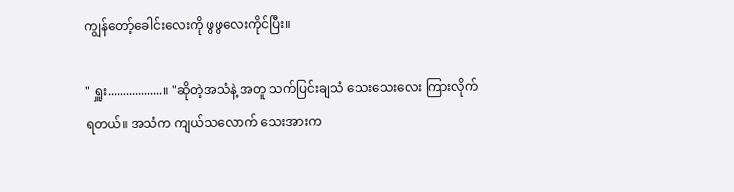ကျွန်တော့်ခေါင်းလေးကို ဖွဖွလေးကိုင်ပြီး။

" ရှူး..................။ "ဆိုတဲ့အသံနဲ့ အတူ သက်ပြင်းချသံ သေးသေးလေး ကြားလိုက်ရတယ်။ အသံက ကျယ်သလောက် သေးအားက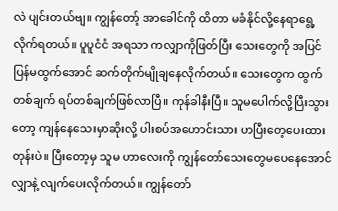လဲ ပျင်းတယ်ဗျ။ ကျွန်တော့် အာခေါင်ကို ထိတာ မခံနိုင်လို့နေရာရွေ့လိုက်ရတယ်။ ပူပူငံငံ အရသာ ကလျှာကိုဖြတ်ပြီး သေးတွေကို ‌အပြင်ပြန်မထွက်အောင် ဆက်တိုက်မျိုချနေလိုက်တယ်။ သေးတွေက ထွက်တစ်ချက် ရပ်တစ်ချက်ဖြစ်လာပြီ။ ‌ကုန်ခါနီး‌ပြီ။ သူမပေါက်လို့ပြီးသွားတော့ ကျန်နေသေးမှာဆိုးလို့ ပါးစပ်အဟောင်းသား ဟပြီးတေ့ပေးထားတုန်းပဲ။ ပြီးတော့မှ သူမ ဟာလေးကို ကျွန်တော်သေးတွေမပေနေအောင် လျှာနဲ့ လျက်ပေးလိုက်တယ်။ ကျွန်တော်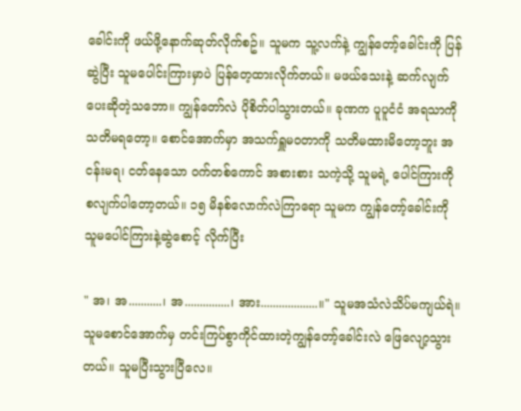ခေါင်းကို ဖယ်ဖို့နောက်ဆုတ်လိုက်စဥ်။ သူမက သူ့လက်နဲ့ ကျွန်တော့်ခေါင်းကို ပြန်ဆွဲပြီး သူမပေါင်းကြားမှာပဲ ပြန်တေ့ထားလိုက်တယ်။ မဖယ်သေးနဲ့ ဆက်လျက်ပေးဆိုတဲ့သဘော။ ကျွန်တော်လဲ ပိုစိတ်ပါသွားတယ်။ ခုဏက ပူပူငံငံ အရသာကို သတိမရတော့။ စောင်အောက်မှာ အသက်ရှူမဝတာကို သတိမထားမိတော့ဘူး အငန်းမရ၊ ငတ်နေသော ဝက်တစ်ကောင် အစားစား သကဲ့သို့ သူမရဲ့ ပေါင်ကြားကို စလျက်ပါတော့တယ်။ ၁၅ မိနစ်လောက်လဲကြာရော သူမက ကျွန်တော့်ခေါင်းကို သူမပေါင်ကြားနဲ့ဆွဲစောင့် လိုက်ပြီး

" အ၊ အ...........၊ အ...............၊ အား...................။" သူမအသံလဲသိပ်မကျယ်ရဲ။ သူမစောင်အောက်မှ တင်းကြပ်စွာကိုင်ထားတဲ့ကျွန်တော့်ခေါင်းလဲ ဖြေလျော့သွားတယ်။ သူမပြီးသွားပြီလေ။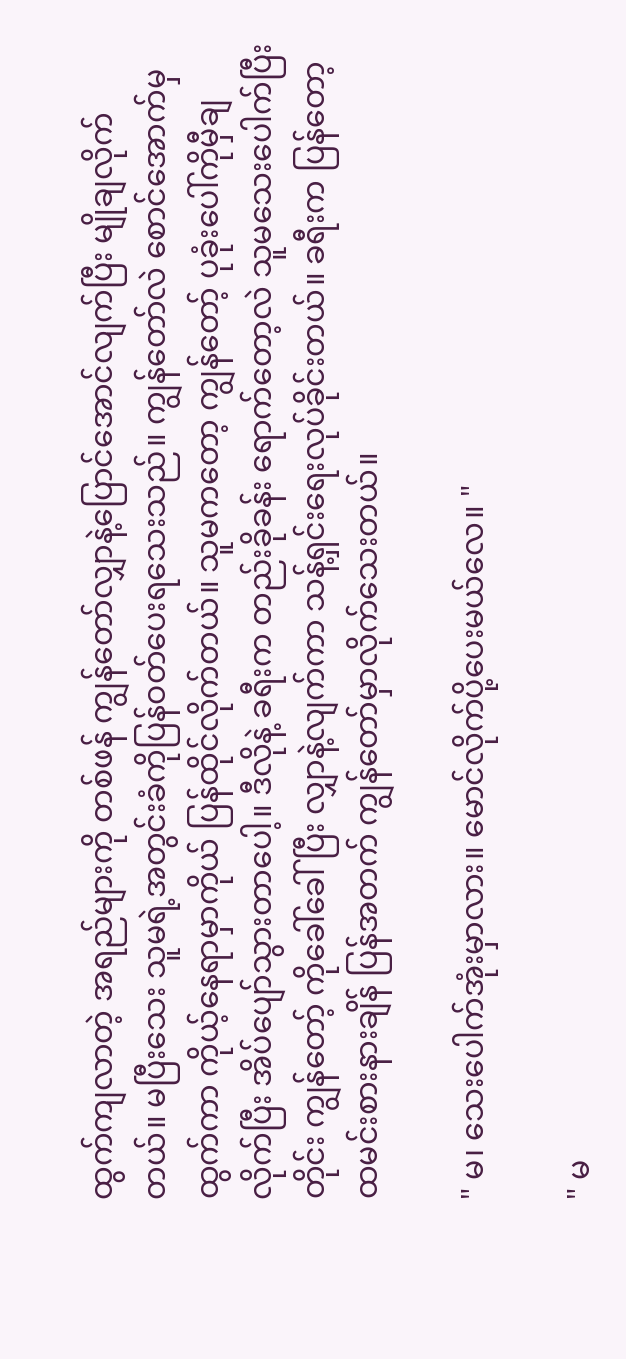ထွက်ကျလာတဲ့ အရည်များကို တစ်ဖန် ကျွန်တော်လျှာနဲ့ပြောင်အောင်လျက်ပြီး မျိုချလိုက်တယ်။ မပြီးသေး သူမရဲ့အတွင်းခံကိုပြန်ဝတ်ပေးရသေးသည်။ ကျွန်တော်လဲ စောင်အောက်မှထွက်ကာ ကိုယ့်နေရာမှာကိုယ် ပြန်ထိုင်လိုက်တယ်။ သူမကတော့ ကျွန်တော့် ပုခုံးပေါ်ကိုမှီချ လိုက်ပြီး အိပ်ပျော်သွားတာပေါ့။ ဒီလိုနဲ့ ခရီးက တည်းခိုခန်း ရောက်တော့လဲ သူမသေးပေါက်ပြီးတိုင်း ကျွန်တော့် ကိုခေါ်ခေါ်ပြီး လျှာနဲ့လျက်ကာ သန့်ရှင်းရေးလုပ်ခိုင်းတယ်။ ခရီးက ပြန်တော့ ထမင်းစားနားချိန် ပြန်အတက် ကျွန်တော်မှာလိုက်သေးတယ်။

" မ၊ သေးပေါက်အုံးမှာလား။ မောင်လိုက်ပို့ပေးမယ်လေ။ "

" မ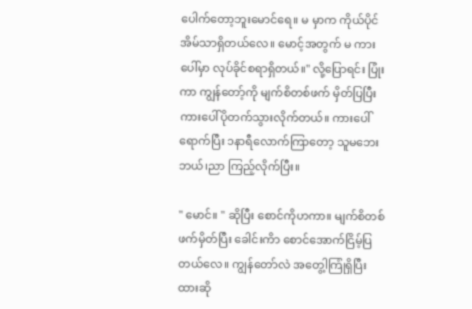ပေါက်တော့ဘူးမောင်ရေ။ မ မှာက ကိုယ်ပိုင်အိမ်သာရှိတယ်လေ။ မောင့်အတွက် မ ကားပေါ်မှာ လုပ်ခိုင်စရာရှိတယ်။" လို့ပြောရင်း ပြုံးကာ ကျွန်တော့်ကို မျက်စိတစ်ဖက် မှိတ်ပြပြီးကားပေါ်ပိုတက်သွားလိုက်တယ်။ ကားပေါ်ရောက်ပြီး ၁နာရီလောက်ကြာတော့ သူမဘေးဘယ်၊ညာ ကြည့်လိုက်ပြီး။

" မောင်။ " ဆိုပြီး စောင်ကိုဟကာ။ မျက်စိတစ်ဖက်မှိတ်ပြီး ခေါင်းကိာ စောင်အောက်ငြိမ့်ပြတယ်လေ။ ကျွန်တော်လဲ အတွေ့ါကြုံရှိပြီးထားဆို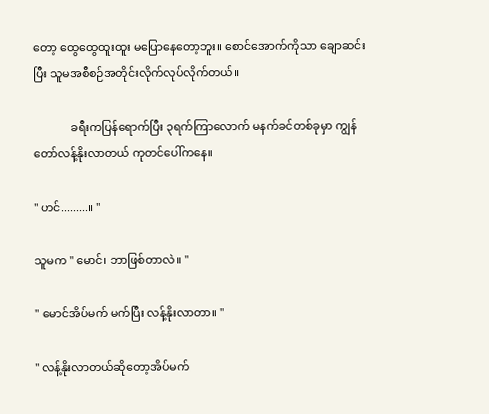တော့ ထွေထွေထူးထူး မပြောနေတော့ဘူး။ စောင်အောက်ကိုသာ ချောဆင်းပြီး သူမအစီစဉ်အတိုင်းလိုက်လုပ်လိုက်တယ်။

             ခရီးကပြန်ရောက်ပြီး ၃ရက်ကြာလောက် မနက်ခင်တစ်ခုမှာ ကျွန်တော်လန့်နိုးလာတယ် ကုတင်ပေါ်ကနေ။

" ဟင်.........။ "

သူမက " မောင်၊ ဘာဖြစ်တာလဲ။ "

" မောင်အိပ်မက် မက်ပြီး လန့်နိုးလာတာ။ "

" လန့်နိုးလာတယ်ဆိုတော့အိပ်မက်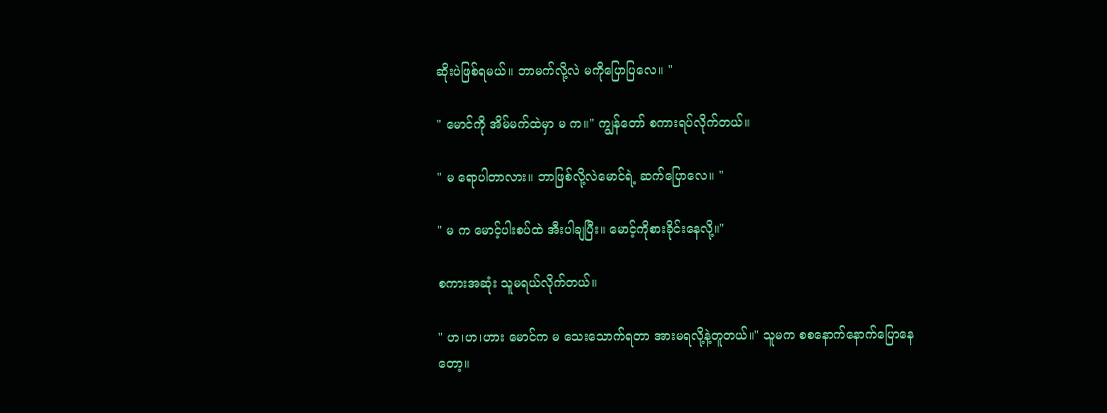ဆိုးပဲဖြစ်ရမယ်။ ဘာမက်လို့လဲ မကိုပြောပြလေ။ "

" မောင်ကို အိမ်မက်ထဲမှာ မ က။" ကျွန်တော် စကားရပ်လိုက်တယ်။

" မ ရောပါတာလား။ ဘာဖြစ်လို့လဲမောင်ရဲ့ ဆက်ပြောလေ။ "

" မ က မောင့်ပါးစပ်ထဲ အီးပါချပြီး။ မောင့်ကိုစားခိုင်းနေလို့။"

စကားအဆုံး သူမရယ်လိုက်တယ်။

" ဟ၊ဟ၊ဟား မောင်က မ သေးသောက်ရတာ အားမရလို့နဲ့တူတယ်။" သူမက စစနောက်နောက်ပြောနေတော့။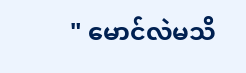" မောင်လဲမသိ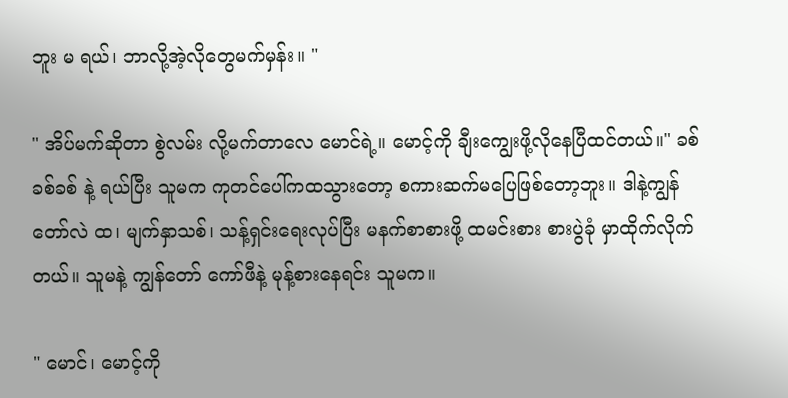ဘူး မ ရယ်၊ ဘာလို့အဲ့လိုတွေမက်မှန်း။ "

" အိပ်မက်ဆိုတာ စွဲလမ်း လို့မက်တာလေ မောင်ရဲ့။ မောင့်ကို ချီးကျွေးဖို့လိုနေပြီထင်တယ်။" ခစ်ခစ်ခစ် နဲ့ ရယ်ပြီး သူမက ကုတင်ပေါ်ကထသွားတော့ စကားဆက်မပြေဖြစ်တော့ဘူး။ ဒါနဲ့ကျွန်တော်လဲ ထ၊ မျက်နှာသစ်၊ သန့်ရှင်းရေးလုပ်ပြီး မနက်စာစားဖို့ ထမင်းစား စားပွဲခုံ မှာထိုက်လိုက်တယ်။ သူမနဲ့ ကျွန်တော် ကော်ဖီနဲ့ မုန့်‌စားနေရင်း သူမက။

" မောင်၊ မောင့်ကို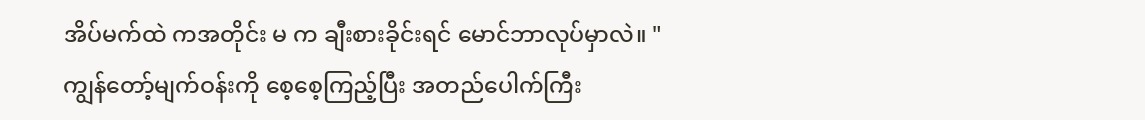အိပ်မက်ထဲ ကအတိုင်း မ က ချီးစားခိုင်းရင် မောင်ဘာလုပ်မှာလဲ။ " ကျွန်တော့်မျက်ဝန်းကို စေ့စေ့ကြည့်ပြီး အတည်ပေါက်ကြီး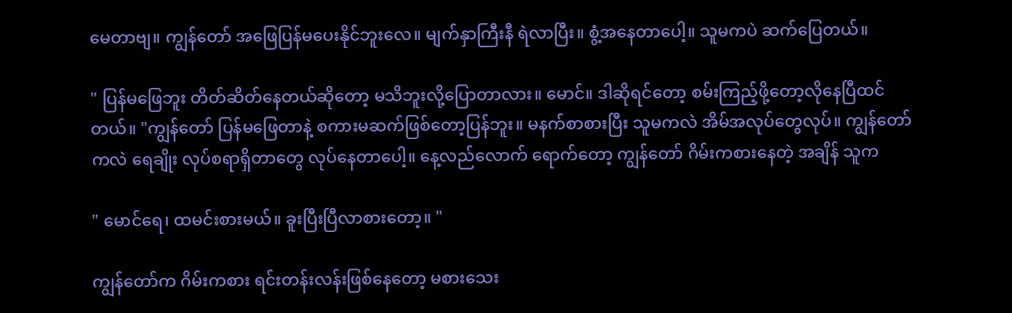မေတာဗျ။ ကျွန်တော် အဖြေပြန်မပေးနိုင်ဘူးလေ။ မျက်နှာကြီးနီ ရဲလာပြီး။ စွံ့အနေတာပေါ့။ သူမကပဲ ဆက်ပြေတယ်။

" ပြန်မဖြေဘူး တိတ်ဆိတ်နေတယ်ဆိုတော့ မသိဘူးလို့ပြောတာလား။ မောင်။ ဒါဆိုရင်တော့ စမ်းကြည့်ဖို့တော့လိုနေပြီထင်တယ်။ "ကျွန်တော် ပြန်မဖြေတာနဲ့ စကားမဆက်ဖြစ်တော့ပြန်ဘူး။ မနက်စာစားပြီး သူမကလဲ အိမ်အလုပ်တွေလုပ်။ ကျွန်တော်ကလဲ ရေချိုး လုပ်စရာရှိတာတွေ လုပ်နေတာပေါ့။ နေ့လည်လောက် ရောက်တော့ ကျွန်တော် ဂိမ်းက‌စားနေတဲ့ အချိန် သူက

" မောင်ရေ၊ ထမင်းစားမယ်။ ခူးပြီးပြီလာစားတော့။ "

ကျွန်တော်က ဂိမ်းကစား ရင်းတန်းလန်းဖြစ်နေတော့ မစားသေး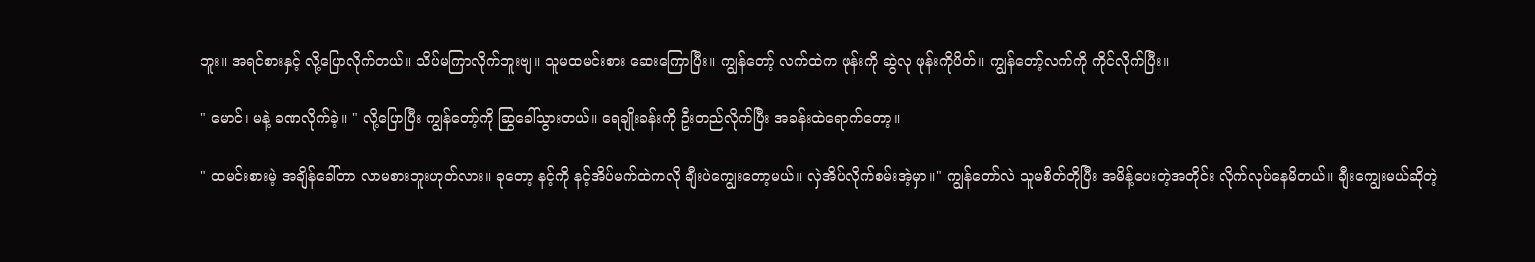ဘူး။ အရင်စားနှင့် လို့ပြောလိုက်တယ်။ သိပ်မကြာလိုက်ဘူးဗျ။ သူမထမင်းစား ဆေးကြောပြီး။ ကျွန်တော့် လက်ထဲက ဖုန်းကို ဆွဲလု ဖုန်းကိုပိတ်။ ကျွန်တော့်လက်ကို ကိုင်လိုက်ပြီး။

" မောင်၊ မနဲ့ ခဏလိုက်ခဲ့။ " လို့ပြောပြီး ကျွန်တော့်ကို ဆြွခေါ်သွားတယ်။ ရေချိုးခန်းကို ဦးတည်လိုက်ပြီး အခန်းထဲရောက်တော့။

" ထမင်းစားမဲ့ အချိန်ခေါ်တာ လာမစားဘူးဟုတ်လား။ ခုတော့ နင့်ကို ‌နင့်အိပ်မက်ထဲကလို ချီးပဲကျွေးတော့မယ်။ လှဲအိပ်လိုက်စမ်းအဲ့မှာ။" ကျွန်တော်လဲ သူမစိတ်တိုပြီး အမိန့်ပေးတဲ့အတိုင်း လိုက်လုပ်နေမိတယ်။ ချီးကျွေးမယ်ဆိုတဲ့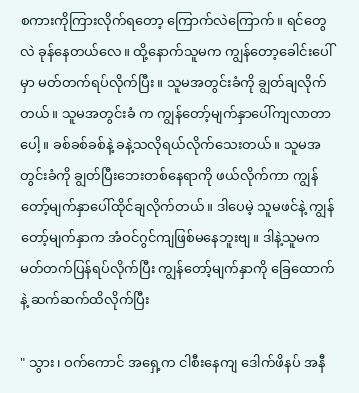စကားကိုကြားလိုက်ရတော့ ကြောက်လဲကြောက်။ ရင်တွေလဲ ခုန်နေတယ်လေ။ ထို့နောက်သူမက ကျွန်တော့ခေါင်းပေါ်မှာ မတ်တက်ရပ်လိုက်ပြီး။ သူမအတွင်းခံကို ချွတ်ချလိုက်တယ်။ သူမအတွင်းခံ က ကျွန်တော့်မျက်နှာပေါ်ကျလာတာပေါ့။ ခစ်ခစ်ခစ်နဲ့ ခနဲ့သလိုရယ်လိုက်သေးတယ်။ သူမအတွင်းခံကို ချွတ်ပြီးဘေးတစ်နေရာကို ဖယ်လိုက်ကာ ကျွန်တော့်မျက်နှာပေါ်ထိုင်ချလိုက်တယ်။ ဒါပေမဲ့ သူမဖင်နဲ့ ကျွန်တော့်မျက်နှာက အံဝင်ဂွင်ကျဖြစ်မနေဘူးဗျ။ ဒါနဲ့သူမက မတ်တက်ပြန်ရပ်လိုက်ပြီး ကျွန်တော့်မျက်နှာကို ခြေထောက်နဲ့ ဆက်ဆက်ထိလိုက်ပြီး

" သွား၊ ဝက်ကောင် အရှေ့က ငါစီးနေကျ ဒေါက်ဖိနပ် အနီ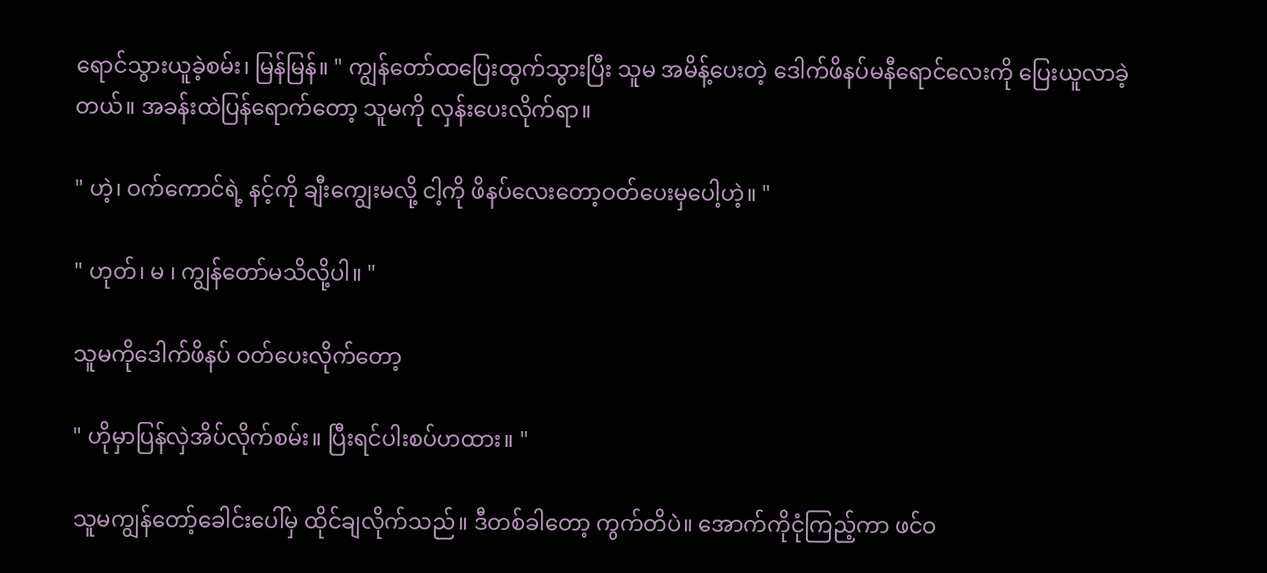ရောင်သွားယူခဲ့စမ်း၊ မြန်မြန်။ " ကျွန်တော်ထပြေးထွက်သွားပြီး သူမ အမိန့်ပေးတဲ့ ဒေါက်ဖိနပ်မနီရောင်လေးကို ပြေးယူလာခဲ့တယ်။ ‌အခန်းထဲပြန်ရောက်တော့ သူမကို လှန်းပေးလိုက်ရာ။

" ဟဲ့၊ ဝက်ကောင်ရဲ့ နင့်ကို ချီးကျွေးမလို့ ငါ့ကို ဖိနပ်လေးတော့ဝတ်ပေးမှပေါ့ဟဲ့။ "

" ဟုတ်၊ မ ၊ ကျွန်တော်မသိလို့ပါ။ "

သူမကိုဒေါက်ဖိနပ် ဝတ်ပေးလိုက်တော့

" ဟိုမှာပြန်လှဲအိပ်လိုက်စမ်း။ ပြီးရင်ပါးစပ်ဟထား။ "

သူမကျွန်တော့်ခေါင်းပေါ်မှ ထိုင်ချလိုက်သည်။ ဒီတစ်ခါတော့ ကွက်တိပဲ။ အောက်ကိုငုံကြည့်ကာ ဖင်ဝ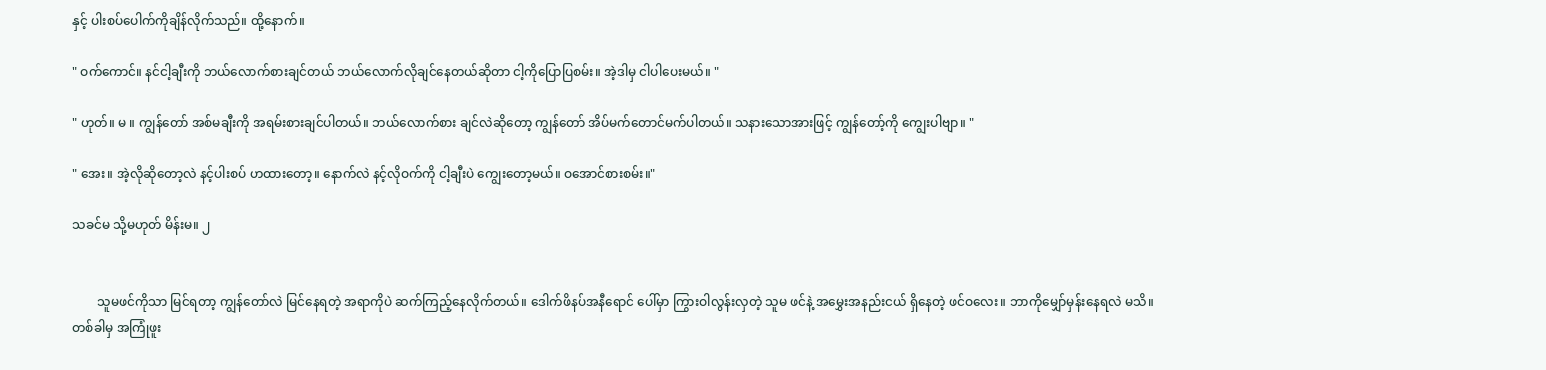နှင့် ပါးစပ်ပေါက်ကိုချိန်လိုက်သည်။ ထို့နောက်။

" ဝက်ကောင်။ နင်ငါ့ချီးကို ဘယ်လောက်စားချင်တယ် ဘယ်လောက်လိုချင်နေတယ်ဆိုတာ ငါ့ကိုပြောပြစမ်း။ အဲ့ဒါမှ ငါပါပေးမယ်။ "

" ဟုတ်။ မ ။ ကျွန်တော် အစ်မချီးကို အရမ်းစားချင်ပါတယ်။ ဘယ်လောက်စား ချင်လဲဆိုတော့ ကျွန်တော် အိပ်မက်တောင်မက်ပါတယ်။ သနားသောအားဖြင့် ကျွန်တော့်ကို ကျွေးပါဗျာ။ "

" အေး။ အဲ့လို‌ဆိုတော့လဲ နင့်ပါးစပ် ဟထားတော့။ နောက်လဲ နင့်လိုဝက်ကို ငါ့ချီးပဲ ကျွေးတော့မယ်။ ဝအောင်စားစမ်း။"

သခင်မ သို့မဟုတ် မိန်းမ။ ၂


        သူမဖင်ကိုသာ မြင်ရတာ့ ကျွန်တော်လဲ မြင်နေရတဲ့ အရာကိုပဲ ဆက်ကြည့်နေလိုက်တယ်။ ဒေါက်ဖိနပ်အနီရောင် ပေါ်မှာ ကြွားဝါလွန်းလှတဲ့ သူမ ဖင်နဲ့ အမွှေးအနည်းငယ် ရှိနေတဲ့ ဖင်ဝလေး။ ဘာကိုမျှော်မှန်းနေရလဲ မသိ။ တစ်ခါမှ အကြုံဖူး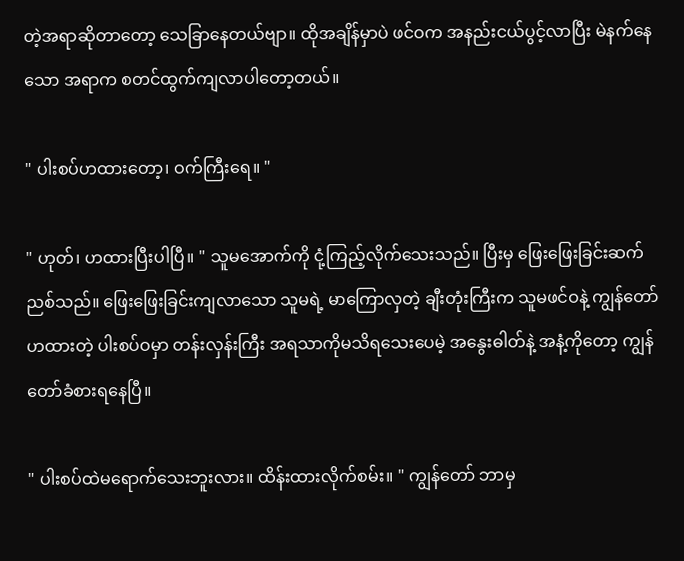တဲ့အရာဆိုတာတော့ သေခြာနေတယ်ဗျာ။ ထိုအချိန်မှာပဲ ဖင်ဝက အနည်းငယ်ပွင့်လာပြီး မဲနက်နေသော အရာက စတင်ထွက်ကျလာပါတော့တယ်။

" ပါးစပ်ဟထားတော့၊ ဝက်ကြီးရေ။ "

" ဟုတ်၊ ဟထားပြီးပါပြီ။ " သူမအောက်ကို ငုံ့ကြည့်လိုက်သေးသည်။ ပြီးမှ ဖြေးဖြေးခြင်းဆက်ညစ်သည်။ ဖြေးဖြေးခြင်းကျလာသော သူမရဲ့ မာကြောလှတဲ့ ချီးတုံးကြီးက သူမဖင်ဝနဲ့ ကျွန်တော် ဟထားတဲ့ ပါးစပ်ဝမှာ တန်းလှန်းကြီး အရသာကိုမသိရသေးပေမဲ့ အနွေးဓါတ်နဲ့ အနံ့ကိုတော့ ကျွန်တော်ခံစားရနေပြီ။

" ပါးစပ်ထဲမရောက်သေးဘူးလား။ ထိန်းထားလိုက်စမ်း။ " ကျွန်တော် ဘာမှ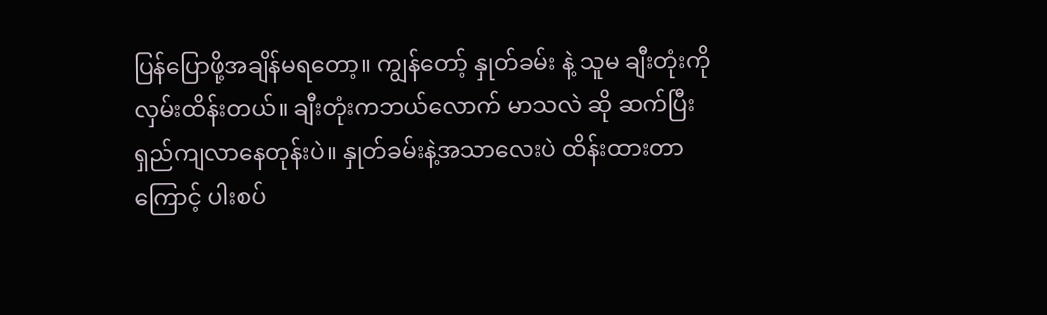ပြန်ပြောဖို့အချိန်မရတော့။ ကျွန်တော့် နှုတ်ခမ်း နဲ့ သူမ ချီးတုံးကိုလှမ်းထိန်းတယ်။ ချီးတုံးကဘယ်လောက် မာသလဲ ဆို ဆက်ပြီးရှည်ကျလာနေတုန်းပဲ။ နှုတ်ခမ်းနဲ့အသာလေးပဲ ထိန်းထားတာကြောင့် ပါးစပ်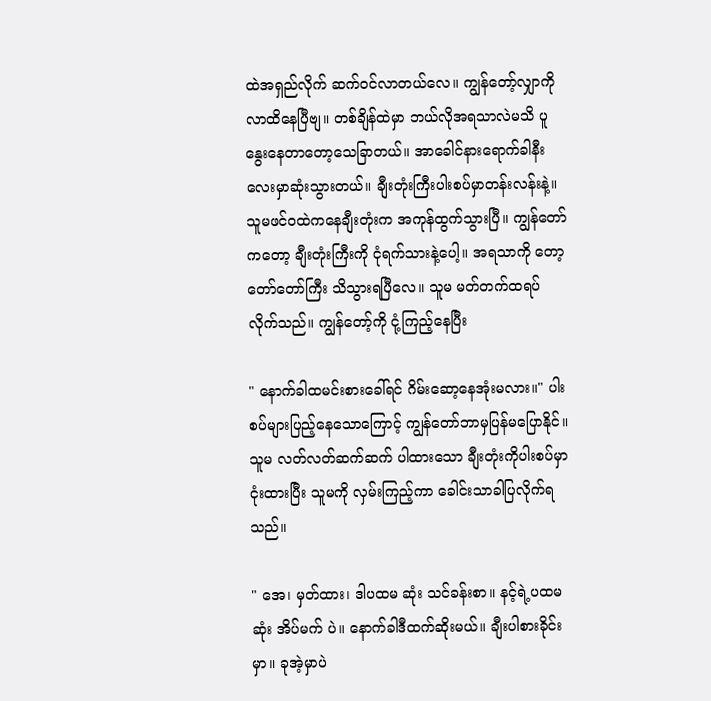ထဲအရှည်လိုက် ဆက်ဝင်လာတယ်လေ။ ကျွန်တော့်လျှာကိုလာထိနေပြီဗျ။ တစ်ချိန်ထဲမှာ ဘယ်လိုအရသာလဲမသိ ပူနွေးနေတာတော့သေခြာတယ်။ အာခေါင်နားရောက်ခါနီးလေးမှာဆုံးသွားတယ်။ ချီးတုံးကြီးပါးစပ်မှာတန်းလန်းနဲ့။ သူမဖင်ဝထဲကနေချီးတုံးက အကုန်ထွက်သွားပြီ။ ကျွန်တော်ကတော့ ချီးတုံးကြီးကို ငုံရက်သားနဲ့ပေါ့။ အရသာကို တော့တော်တော်ကြီး သိသွားရပြီလေ။ သူမ မတ်တက်ထရပ်လိုက်သည်။ ကျွန်တော့်ကို ငုံ့ကြည့်နေပြီး

" နောက်ခါထမင်းစားခေါ်ရင် ဂိမ်းဆော့နေအုံးမလား။" ပါးစပ်များပြည့်နေသောကြောင့် ကျွန်တော်ဘာမှပြန်မပြောနိုင်။ သူမ လတ်လတ်ဆက်ဆက် ပါထားသော ချီးတုံးကိုပါးစပ်မှာ ငုံးထားပြီး သူမကို လှမ်းကြည့်ကာ ခေါင်းသာခါပြလိုက်ရသည်။

" အေ၊ မှတ်ထား၊ ဒါပထမ ဆုံး သင်ခန်းစာ။ နင့်ရဲ့ပထမဆုံး အိပ်မက် ပဲ။ နောက်ခါဒီထက်ဆိုးမယ်။ ချီးပါစားခိုင်းမှာ။ ခုအဲ့မှာပဲ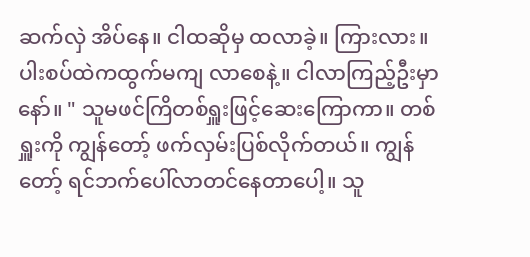ဆက်လှဲ အိပ်နေ။ ငါထဆိုမှ ထလာခဲ့။ ကြားလား။ ပါးစပ်ထဲကထွက်မကျ လာစေနဲ့။ ငါလာကြည့်ဦးမှာနော်။ " သူမဖင်ကြိတစ်ရှူးဖြင့်ဆေးကြောကာ။ တစ်ရှူးကို ကျွန်တော့် ဖက်လှမ်းပြစ်လိုက်တယ်။ ကျွန်တော့် ရင်ဘက်ပေါ်လာတင်နေတာပေါ့။ သူ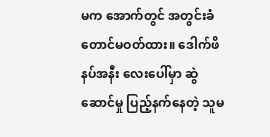မက အောက်တွင် အတွင်းခံတောင်မဝတ်ထား။ ဒေါက်ဖိနပ်အနီး လေးပေါ်မှာ ဆွဲဆောင်မှု ပြည့်နက်နေတဲ့ သူမ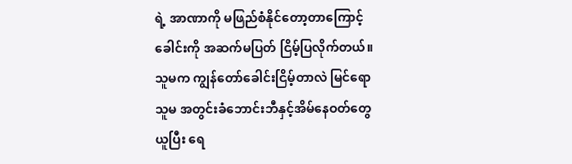ရဲ့ အာဏာ‌ကို မဖြည်စံနိုင်တော့တာကြောင့် ခေါင်းကို အဆက်မပြတ် ငြိမ့်ပြလိုက်တယ်။ သူမက ကျွန်တော်ခေါင်းငြိမ့်တာလဲ မြင်ရော သူမ အတွင်းခံဘောင်းဘီနှင့်အိမ်နေဝတ်တွေယူပြီး ရေ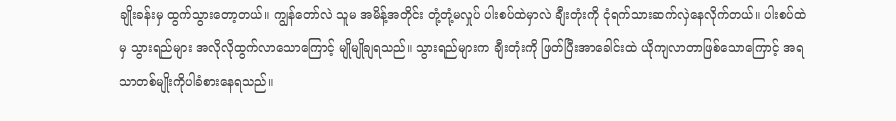ချိုးခန်းမှ ထွက်သွားတော့တယ်။ ကျွန်တော်လဲ သူမ‌ အမိန့်အတိုင်း တုံ့တုံ့မလှုပ် ပါးစပ်ထဲမှာလဲ ချီးတုံးကို ငုံရက်သားဆက်လှဲနေလိုက်တယ်။ ပါးစပ်ထဲမှ သွားရည်များ အလိုလိုထွက်လာသောကြောင့် မျိုမျိုချရသည်။ သွားရည်များက ချီးတုံးကို ဖြတ်ပြီးအာခေါင်းထဲ ‌ယိုကျလာတာဖြစ်သောကြောင့် အရသာတစ်မျိုးကိုပါခံစားနေရသည်။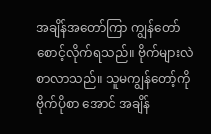အချိန်အတော်ကြာ ကျွန်တော် စောင့်လိုက်ရသည်။ ဗိုက်များလဲ စာလာသည်။ သူမကျွန်တော့်ကို ဗိုက်ပိုစာ အောင် အချိန်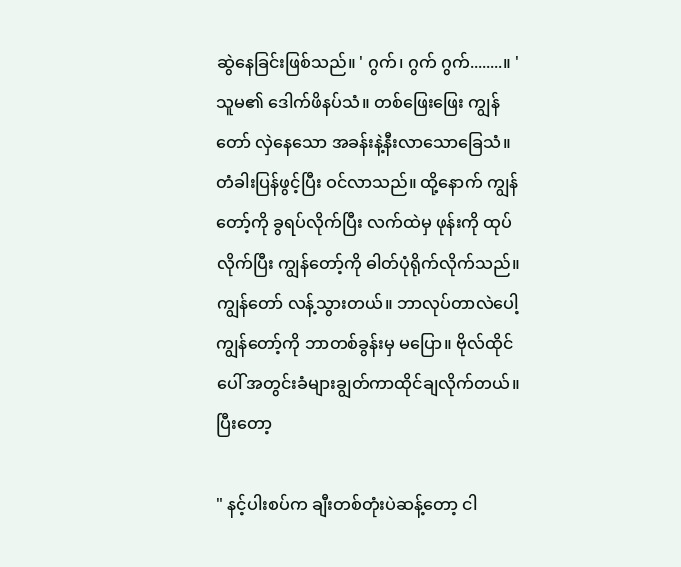ဆွဲနေခြင်းဖြစ်သည်။ ' ဂွက်၊ ဂွက် ဂွက်........။ ' သူမ၏ ဒေါက်ဖိနပ်သံ။ တစ်ဖြေးဖြေး ကျွန်တော် လှဲ‌နေသော အခန်းနဲ့နီးလာသောခြေသံ။ တံခါးပြန်ဖွင့်ပြီး ဝင်လာသည်။ ထို့နောက် ကျွန်တော့်ကို ခွရပ်လိုက်ပြီး လက်ထဲမှ ဖုန်းကို ထုပ်လိုက်ပြီး ကျွန်တော့်ကို ဓါတ်ပုံရိုက်လိုက်သည်။ ကျွန်တော် လန့်သွားတယ်။ ဘာလုပ်တာလဲပေါ့ ကျွန်တော့်ကို ဘာတစ်ခွန်းမှ မပြော။ ဗိုလ်ထိုင်ပေါ် အတွင်းခံများချွတ်ကာထိုင်ချလိုက်တယ်။ ပြီးတော့

" နင့်ပါးစပ်က ချီးတစ်တုံးပဲဆန့်တော့ ငါ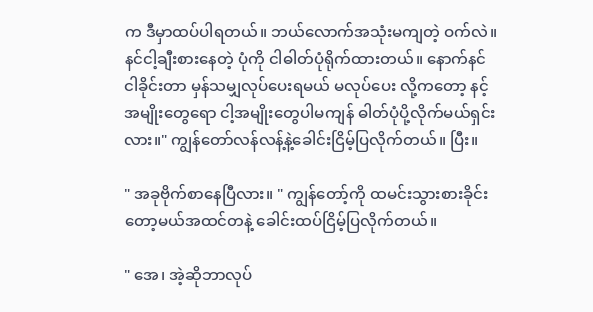က ဒီမှာထပ်ပါရတယ်။ ဘယ်လောက်အသုံးမကျတဲ့ ဝက်လဲ။ နင်ငါ့ချီးစားနေတဲ့ ပုံကို ငါဓါတ်ပုံရိုက်ထားတယ်။ နောက်နင်ငါခိုင်းတာ မှန်သမျှလုပ်ပေးရမယ် မလုပ်ပေး လို့ကတော့ နင့်အမျိုးတွေရော ငါ့အမျိုးတွေပါမကျန် ဓါတ်ပုံပို့လိုက်မယ်ရှင်းလား။" ကျွန်တော်လန်လန့်နဲ့ခေါင်းငြိမ့်ပြလိုက်တယ်။ ပြီး။

" အခုဗိုက်စာနေပြီလား။ " ကျွန်တော့်ကို ထမင်းသွားစားခိုင်းတော့မယ်အထင်တနဲ့ ခေါင်းထပ်ငြိမ့်ပြလိုက်တယ်။

" အေ၊ အဲ့ဆိုဘာလုပ်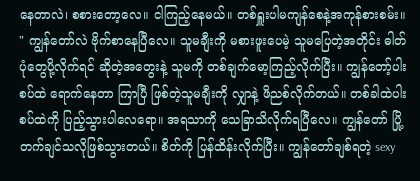နေတာလဲ၊ စစားတော့လေ။ ငါကြည့်နေမယ်။ တစ်ရှူးပါမကျန်စေနဲ့အကုန်စားစမ်း။ " ကျွန်တော်လဲ ဗိုက်စာနေပြီလေ။ သူမချီးကို မစားဖူးပေမဲ့ သူမပြေတဲ့အတိုင်း ဓါတ်ပုံတွေပို့လိုက်ရင် ဆိုတဲ့အတွေးနဲ့ သူမကို တစ်ချက်မော့ကြည့်လိုက်ပြီး။ ကျွန်တော့်ပါးစပ်ထဲ ရောက်နေတာ ကြာပြီ ဖြစ်တဲ့သူမချီးကို လျှာနဲ့ ဖိညစ်လိုက်တယ်။ တစ်ခါထဲပါးစပ်ထဲကို ပြည့်သွားပါလေရော။ အရသာကို သေခြာသိလိုက်ရပြီလေ။ ကျွန်တော် ပြို့တက်ချင်သလိုဖြစ်သွားတယ်။ စိတ်ကို ပြန်ထိန်းလိုက်ပြီး။ ကျွန်တော်ချစ်ရတဲ့ sexy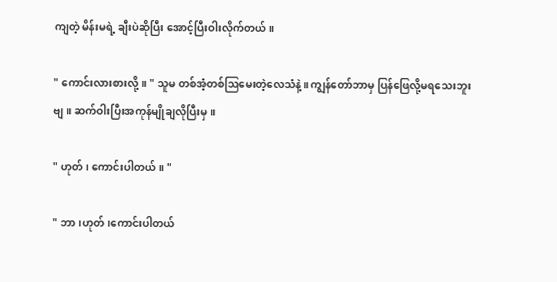ကျတဲ့ မိန်းမရဲ့ ချီးပဲဆိုပြီး အောင့်ပြီးဝါးလိုက်တယ်။

" ကောင်းလားစားလို့။ " သူမ တစ်အံ့တစ်ဩမေးတဲ့လေသံနဲ့။ ကျွန်တော်ဘာမှ ပြန်ဖြေလို့မရသေးဘူးဗျ။ ဆက်ဝါးပြီးအကုန်မျိုချလိုပြီးမှ။

" ဟုတ်၊ ကောင်းပါတယ်။ "

" ဘာ၊ဟုတ်၊ကောင်းပါတယ်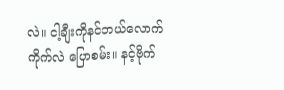လဲ။ ငါ့ချီးကိုနင်ဘယ်လောက်ကိုက်လဲ ပြောစမ်း။ နင့်ဗိုက်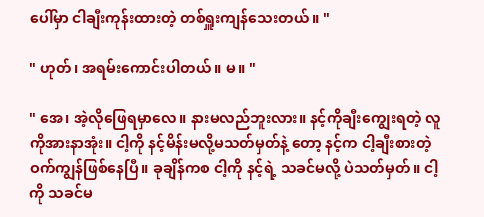ပေါ်မှာ ငါချီးကုန်းထားတဲ့ တစ်ရှူးကျန်သေးတယ်။ "

" ဟုတ်၊ အရမ်းကောင်းပါတယ်။ မ။ "

" အေ၊ အဲ့လိုဖြေရမှာလေ။ နားမလည်ဘူးလား။ နင့်ကိုချီးကျွေးရတဲ့ လူကိုအားနာအုံး။ ငါ့ကို နင့်မိန်းမလို့မသတ်မှတ်နဲ့ တော့ နင့်က ငါ့ချီးစားတဲ့ ဝက်ကျွန်ဖြစ်နေပြီ။ ခုချိန်ကစ ငါ့ကို နင့်ရဲ့ သခင်မလို့ ပဲသတ်မှတ်။ ငါ့ကို သခင်မ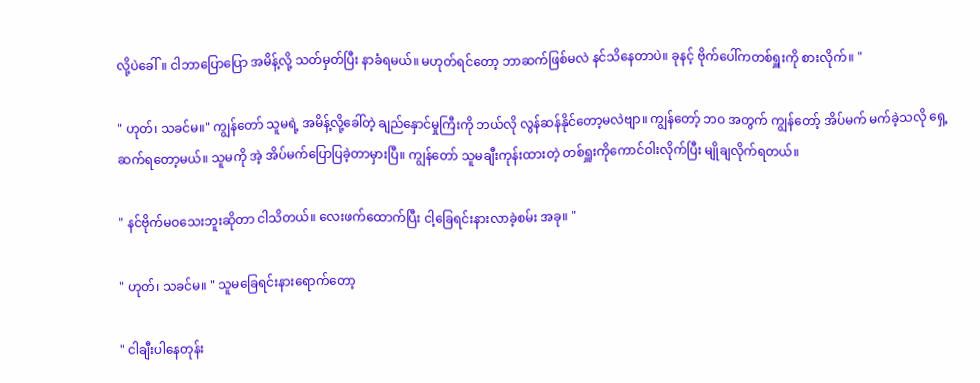လို့ပဲခေါ်။ ငါဘာပြောပြော အမိန့်လို့ သတ်မှတ်ပြီး နာခံရမယ်။ မဟုတ်ရင်တော့ ဘာဆက်ဖြစ်မလဲ နင်သိနေတာပဲ။ ခုနင့် ဗိုက်ပေါ်ကတစ်ရှူးကို စားလိုက်။ "

" ဟုတ်၊ သခင်မ။" ကျွန်တော် သူမရဲ့ အမိန့်လို့ခေါ်တဲ့ ချည်နှောင်မှုကြီးကို ဘယ်လို လွန်ဆန်နိုင်တော့မလဲဗျာ။ ‌ကျွန်တော့် ဘဝ အတွက် ကျွန်တော့် အိပ်မက် မက်ခဲ့သလို ရှေ့ဆက်ရတော့မယ်။ သူမကို အဲ့ အိပ်မက်ပြောပြခဲ့တာမှားပြီ။ ကျွန်တော် သူမချီးကုန်းထားတဲ့ တစ်ရှူးကိုကောင်ဝါးလိုက်ပြီး မျိုချလိုက်ရတယ်။

" နင်ဗိုက်မဝသေးဘူးဆိုတာ ငါသိတယ်။ လေး‌ဖက်ထောက်ပြီး ငါ့ခြေရင်းနားလာခဲ့စမ်း အခု။ "

" ဟုတ်၊ သခင်မ။ " သူမခြေရင်းနားရောက်တော့

" ငါချီးပါနေတုန်း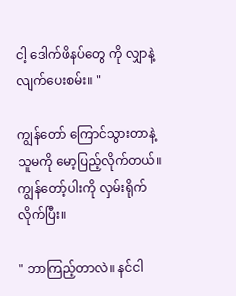ငါ့ ဒေါက်ဖိနပ်တွေ ကို လျှာနဲ့ လျက်ပေးစမ်း။ "

ကျွန်တော် ကြောင်သွားတာနဲ့ သူမကို မော့ပြည့်လိုက်တယ်။ ကျွန်တော့်ပါးကို လှမ်းရိုက်လိုက်ပြီး။

" ဘာကြည့်တာလဲ။ နင်ငါ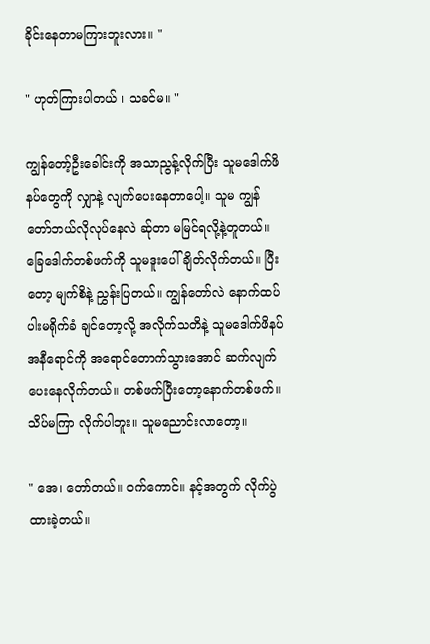ခိုင်းနေတာမကြားဘူးလား။ "

" ဟုတ်ကြားပါတယ် ၊ သခင်မ။ "

ကျွန်တော့်ဦးခေါင်းကို အသာညွန့်လိုက်ပြီး သူမဒေါက်ဖိနပ်တွေကို လျှာနဲ့ လျက်ပေးနေတာပေါ့။ သူမ ကျွန်တော်ဘယ်လိုလုပ်နေလဲ ဆ်ုတာ မမြင်ရလို့နဲ့တူတယ်။ ခြေဒေါက်တစ်ဖက်ကို သူမဒူးပေါ်ချိတ်လိုက်တယ်။ ပြီးတော့ မျက်စိနဲ့ ညွှန်းပြတယ်။ ကျွန်တော်လဲ နောက်ထပ်ပါးမရိုက်ခံ ချင်တော့လို့ အလိုက်သတိနဲ့ သူမဒေါက်ဖိနပ် အနီရောင်ကို အရောင်တောက်သွားအောင် ဆက်လျက်ပေးနေလိုက်တယ်။ တစ်ဖက်ပြီးတော့နောက်တစ်ဖက်။ သိပ်မကြာ လိုက်ပါဘူး။ သူမညောင်းလာတော့။

" အေ၊ တော်တယ်။ ဝက်ကောင်။ နင့်အတွက် လိုက်ပွဲထားခဲ့တယ်။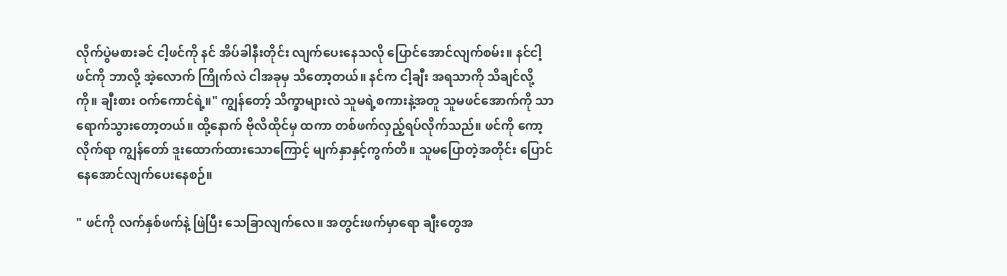လိုက်ပွဲမစားခင် ငါ့ဖင်ကို နင် အိပ်ခါနီးတိုင်း လျက်ပေးနေသလို ပြောင်‌‌အောင်လျက်စမ်း။ နင်ငါ့ဖင်ကို ဘာလို့ အဲ့လောက် ကြိုက်လဲ ငါအခုမှ သိတော့တယ်။ နင်က ငါ့ချီး အရသာကို သိချင်လို့ကို။ ချီးစား ဝက်ကောင်ရဲ့။" ကျွန်တော့် သိက္ခာများလဲ သူမရဲ့စကားနဲ့အတူ သူမဖင်အောက်ကို သာရောက်သွားတော့တယ်။ ထို့နောက် ဗိုလိထိုင်မှ ထကာ တစ်ဖက်လှည့်ရပ်လိုက်သည်။ ဖင်ကို ကော့လိုက်ရာ ကျွန်တော် ဒူးထောက်ထားသောကြောင့် မျက်နှာနှင့်ကွက်တိ။ သူမပြောတဲ့အတိုင်း ပြောင်နေအောင်လျက်ပေးနေစဉ်။

" ဖင်ကို လက်နှစ်ဖက်နဲ့ ဖြဲပြီး သေခြာလျက်လေ။ အတွင်းဖက်မှာရော ချီးတွေအ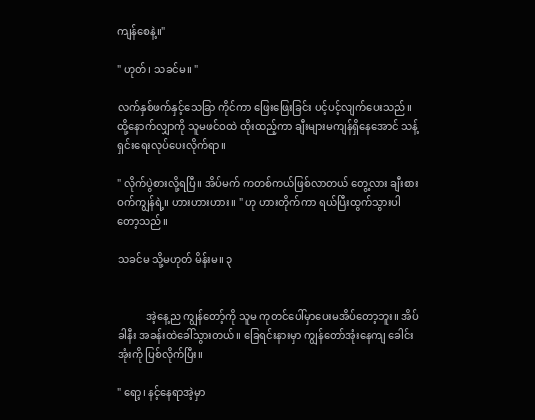ကျန်စေနဲ့။"

" ဟုတ်၊ သခင်မ။ "

လက်နှစ်ဖက်နှင့်သေခြာ ကိုင်ကာ ဖြေးဖြေးခြင်း ပင့်ပင့်လျက်ပေးသည်။ ထို့နောက်လျှာကို သူမဖင်ဝထဲ ထိုးထည့်ကာ ချီးများမကျန်ရှိနေအောင် သန့်ရှင်းရေးလုပ်ပေးလိုက်ရာ။

" လိုက်ပွဲစားလို့ရပြီ။ အိပ်မက် ကတစ်ကယ်ဖြစ်လာတယ် တွေ့လား ချီးစားဝက်ကျွန်ရဲ့။ ဟားဟားဟား။ " ဟု ဟားတိုက်ကာ ရယ်ပြီးထွက်သွားပါတော့သည်။

သခင်မ သို့မဟုတ် မိန်းမ။ ၃


           အဲ့နေ့ည ကျွန်တော့်ကို သူမ ကုတင်ပေါ်မှာပေးမအိပ်တော့ဘူး။ အိပ်ခါနီး အခန်းထဲခေါ်သွားတယ်။ ခြေရင်းနားမှာ ကျွန်တော်အုံးနေကျ ခေါင်းအုံးကို ပြစ်လိုက်ပြီး။

" ရော့၊ နင့်နေရာအဲ့မှာ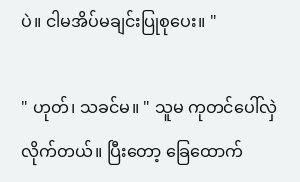ပဲ။ ငါမအိပ်မချင်းပြုစုပေး။ "

" ဟုတ်၊ သခင်မ။ " သူမ ကုတင်ပေါ်လှဲလိုက်တယ်။ ပြီးတော့ ခြေထောက်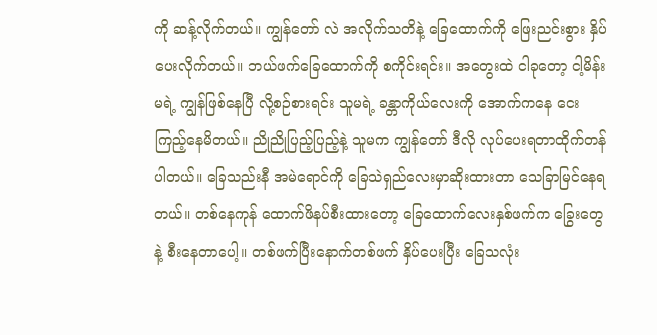ကို ‌ဆန့်လိုက်တယ်။ ကျွန်တော် လဲ အလိုက်သတိနဲ့ ခြေထောက်ကို ဖြေးညင်းစွား နှိပ်ပေးလိုက်တယ်။ ဘယ်ဖက်ခြေထောက်ကို စကိုင်းရင်း။ အတွေးထဲ ငါခုတော့ ငါ့မိန်းမရဲ့ ကျွန်ဖြစ်နေပြီ‌ လို့စဉ်စားရင်း သူမရဲ့ ခန္တာကိုယ်လေးကို အောက်ကနေ ငေးကြည့်နေမိတယ်။ ညိုညိုပြည့်ပြည့်နဲ့ သူမက ကျွန်တော် ဒီလို လုပ်ပေးရတာထိုက်တန်ပါတယ်။ ခြေသည်းနီ အမဲရောင်ကို ခြေသဲရှည်လေးမှာဆိုးထားတာ သေခြာမြင်နေရတယ်။ တစ်နေကုန် ထောက်ဖိနပ်စီးထားတော့ ခြေထောက်လေးနှစ်ဖက်က ခြွေးတွေနဲ့ စီးနေတာပေါ့။ တစ်ဖက်ပြီးနောက်တစ်ဖက် နှိပ်ပေးပြီး ခြေသလုံး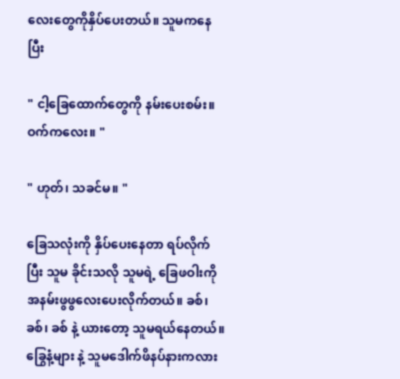လေးတွေကိုနှိပ်ပေးတယ်။ သူမကနေပြီး

" ငါ့ခြေထောက်တွေကို နမ်းပေးစမ်း။ ဝက်ကလေး။ "

" ဟုတ်၊ သခင်မ။ "

ခြေသလုံးကို နှိပ်ပေးနေတာ ရပ်လိုက်ပြီး သူမ ခိုင်းသလို သူမရဲ့ ခြေဖဝါးကို အနမ်းဖွဖွလေးပေးလိုက်တယ်။ ခစ်၊ ခစ်၊ ခစ် နဲ့ ယားတော့ သူမရယ်နေတယ်။ ခြွေနံ့များ နဲ့ သူ‌မဒေါက်ဖိနပ်နားကလား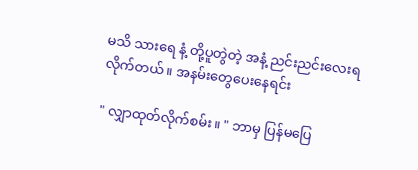မသိ သားရေ နံ့ တို့ပူတွဲတဲ့ အနံ့ ညင်းညင်းလေးရလိုက်တယ်။ အနမ်းတွေပေးနေရင်း

" လျှာထုတ်လိုက်စမ်း။ " ဘာမှ ပြန်မပြေ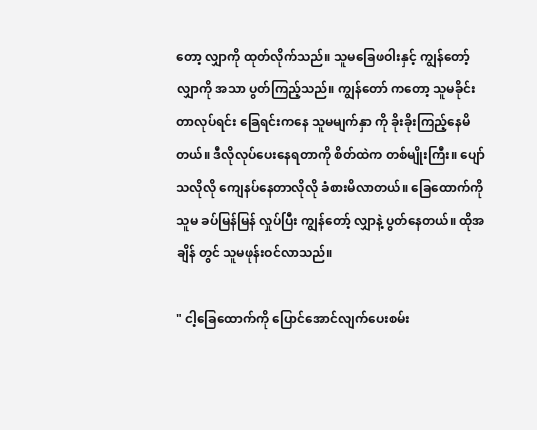တော့ လျှာကို ထုတ်လိုက်သည်။ သူမခြေဖဝါးနှင့် ကျွန်တော့်လျှာကို အသာ ပွတ်ကြည့်သည်။ ကျွန်တော် ကတော့ သူမခိုင်းတာလုပ်ရင်း ခြေရင်းကနေ သူမမျက်နှာ ကို ခိုးခိုးကြည့်နေမိတယ်။ ဒီလိုလုပ်ပေးနေရတာကို စိတ်ထဲက တစ်မျိုးကြီး။ ပျော်သလိုလို ကျေနပ်နေတာလိုလို ခံစားမိလာတယ်။ ခြေထောက်ကို သူမ ခပ်မြန်မြန် လှုပ်ပြီး ကျွန်တော့် လျှာနဲ့ ပွတ်နေတယ်။ ထိုအချိန် တွင် သူမဖုန်းဝင်လာသည်။

" ငါ့ခြေထောက်ကို ပြောင်အောင်လျက်ပေးစမ်း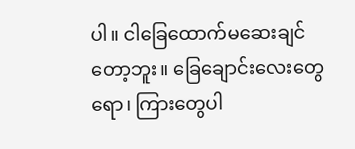ပါ။ ငါခြေထောက်မဆေးချင်တော့ဘူး။ ခြေချောင်းလေးတွေရော၊ ကြားတွေပါ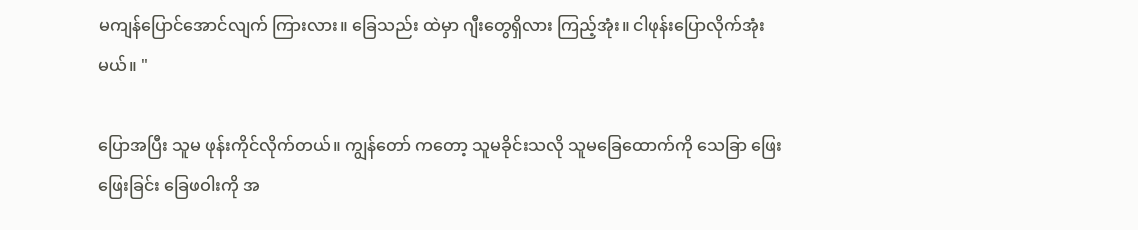မကျန်ပြောင်အောင်လျက် ကြားလား။ ခြေသည်း ထဲမှာ ဂျီးတွေရှိလား ကြည့်အုံး။ ငါဖုန်းပြောလိုက်အုံးမယ်။ "

ပြောအပြီး သူမ ဖုန်းကိုင်လိုက်တယ်။ ကျွန်တော် ကတော့ သူမခိုင်းသလို သူမခြေထောက်ကို သေခြာ ဖြေးဖြေးခြင်း ခြေဖဝါးကို အ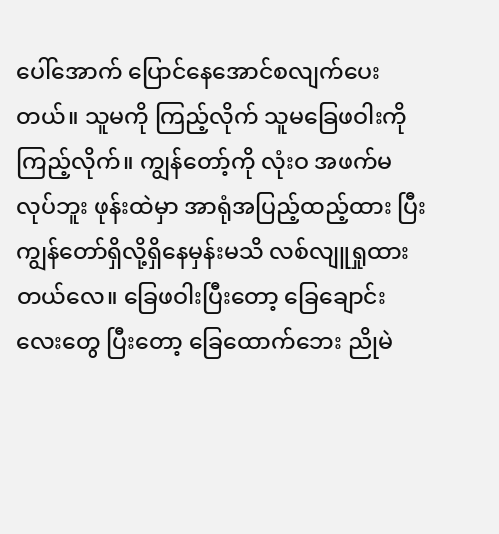ပေါ်အောက် ပြောင်နေအောင်စလျက်ပေးတယ်။ သူမကို ကြည့်လိုက် သူမခြေဖဝါးကို ကြည့်လိုက်။ ကျွန်တော့်ကို လုံးဝ အဖက်မလုပ်ဘူး ဖုန်းထဲမှာ အာရုံအပြည့်ထည့်ထား ပြီး ကျွန်တော်ရှိလို့ရှိနေမှန်းမသိ လစ်လျူရှုထားတယ်လေ။ ခြေဖဝါးပြီးတော့ ခြေချောင်းလေးတွေ ပြီးတော့ ခြေထောက်ဘေး ညိုမဲ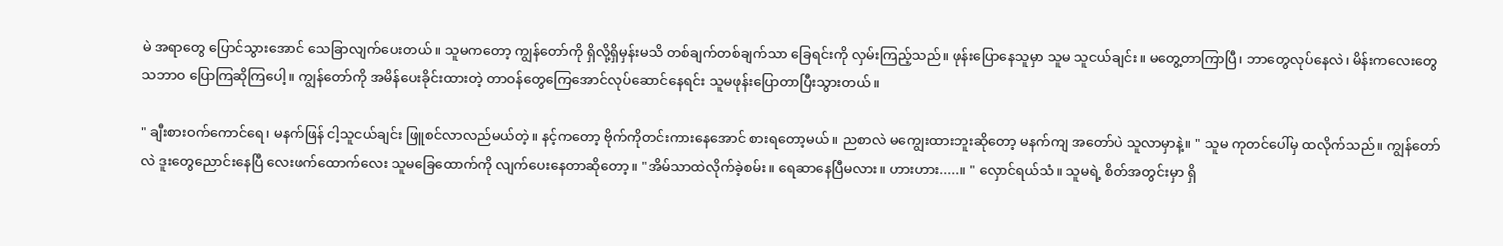မဲ အရာတွေ ပြောင်သွားအောင် သေခြာလျက်ပေးတယ်။ သူမကတော့ ကျွန်တော်ကို ရှိလို့ရှိမှန်းမသိ တစ်ချက်တစ်ချက်သာ ခြေရင်းကို လှမ်းကြည့်သည်။ ဖုန်းပြောနေသူမှာ သူမ သူငယ်ချင်း။ မတွေ့တာကြာပြီ၊ ဘာတွေလုပ်နေလဲ၊ မိန်းကလေးတွေ သဘာဝ ပြောကြဆိုကြပေါ့။ ကျွန်တော်ကို အမိန်ပေးခိုင်းထားတဲ့ တာဝန်တွေကြေအောင်လုပ်ဆောင်နေရင်း သူမဖုန်းပြောတာပြီးသွားတယ်။

" ချီးစားဝက်ကောင်ရေ၊ မနက်ဖြန် ငါ့သူငယ်ချင်း ဖြူစင်လာလည်မယ်တဲ့။ နင့်‌ကတော့ ဗိုက်ကိုတင်းကားနေအောင် စားရတော့မယ်။ ညစာလဲ မကျွေးထားဘူးဆိုတော့ မနက်ကျ အတော်ပဲ သူလာမှာနဲ့။ " သူမ ကုတင်ပေါ်မှ ထလိုက်သည်။ ကျွန်တော်လဲ ဒူးတွေညောင်းနေပြီ လေးဖက်ထောက်လေး သူမခြေထောက်ကို လျက်ပေးနေတာဆိုတော့။ "အိမ်သာထဲလိုက်ခဲ့စမ်း။ ရေဆာနေပြီမလား။ ဟားဟား.....။ " လှောင်ရယ်သံ။ သူမရဲ့ စိတ်အတွင်းမှာ ရှိ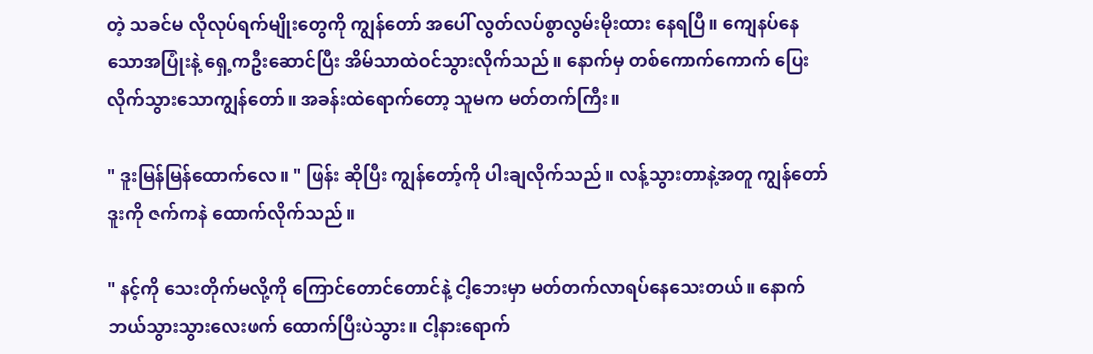တဲ့ သခင်မ လိုလုပ်ရက်မျိုးတွေကို ကျွန်တော် အပေါ် လွတ်လပ်စွာလွမ်းမိုးထား နေရပြီ။ ကျေနပ်နေသောအပြုံးနဲ့ ရှေ့ကဦးဆောင်ပြီး အိမ်သာထဲဝင်သွားလိုက်သည်။ နောက်မှ တစ်ကောက်ကောက် ပြေးလိုက်သွားသောကျွန်တော်။ အခန်းထဲရောက်တော့ သူမက မတ်တက်ကြီး။

" ဒူးမြန်မြန်ထောက်လေ။ " ဖြန်း ဆိုပြီး ကျွန်တော့်ကို ပါးချလိုက်သည်။ လန့်သွားတာနဲ့အတူ ကျွန်တော် ဒူးကို ဇက်ကနဲ ထောက်လိုက်သည်။

" နင့်ကို သေးတိုက်မလို့ကို ကြောင်တောင်တောင်နဲ့ ငါ့ဘေးမှာ မတ်တက်လာရပ်နေသေးတယ်။ နောက်ဘယ်သွားသွားလေးဖက် ထောက်ပြီးပဲသွား။ ငါ့နားရောက်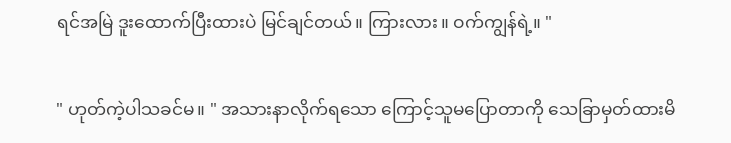ရင်အမြဲ ဒူးထောက်ပြီးထားပဲ မြင်ချင်တယ်။ ကြားလား။ ဝက်ကျွန်ရဲ့။ "

" ဟုတ်ကဲ့ပါသခင်မ။ " အသားနာလိုက်ရသော ကြောင့်သူမပြောတာကို သေခြာမှတ်ထားမိ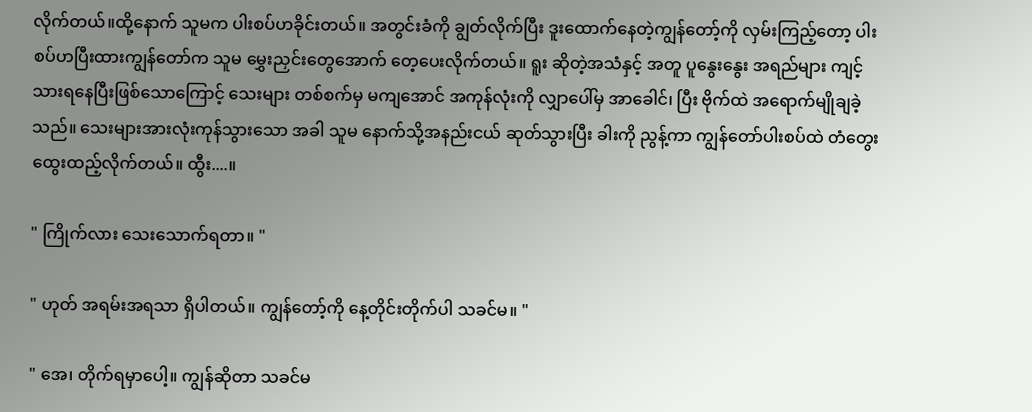လိုက်တယ်။ထို့နောက် သူမက ပါးစပ်ဟခိုင်းတယ်။ အတွင်းခံကို ချွတ်လိုက်ပြီး ဒူးထောက်နေတဲ့ကျွန်တော့်ကို လှမ်းကြည့်တော့ ပါးစပ်ဟပြီးထားကျွန်တော်က သူမ မွှေးညှင်းတွေအောက် တေ့ပေးလိုက်တယ်။ ရူး ဆိုတဲ့အသံနှင့် အတူ ပူနွေးနွေး အရည်များ ကျင့်သားရနေပြီးဖြစ်သောကြောင့် သေးများ တစ်စက်မှ မကျအောင် အကုန်လုံးကို လျှာပေါ်မှ အာခေါင်၊ ပြီး ဗိုက်ထဲ အရောက်မျိုချခဲ့သည်။ သေးများအားလုံးကုန်သွားသော အခါ သူမ ‌နောက်သို့အနည်းငယ် ဆုတ်သွားပြီး ခါးကို ညွန့်ကာ ကျွန်တော်ပါးစပ်ထဲ တံတွေးထွေးထည့်လိုက်တယ်။ ထွီး....။

" ကြိုက်လား သေးသောက်ရတာ။ "

" ဟုတ် အရမ်းအရသာ ရှိပါတယ်။ ကျွန်တော့်ကို နေ့တိုင်းတိုက်ပါ သခင်မ။ "

" အေ၊ တိုက်ရမှာပေါ့။ ကျွန်ဆိုတာ သခင်မ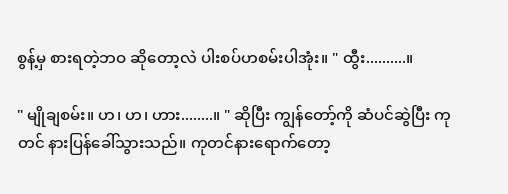စွန့်မှ စားရတဲ့ဘဝ ဆိုတော့လဲ ပါးစပ်ဟစမ်းပါအုံး။ " ထွီး..........။

" မျိုချစမ်း။ ဟ၊ ဟ၊ ဟား........။ " ဆိုပြီး ကျွန်တော့်ကို ဆံပင်ဆွဲပြီး ကုတင် နားပြန်ခေါ်သွားသည်။ ကုတင်နားရောက်တော့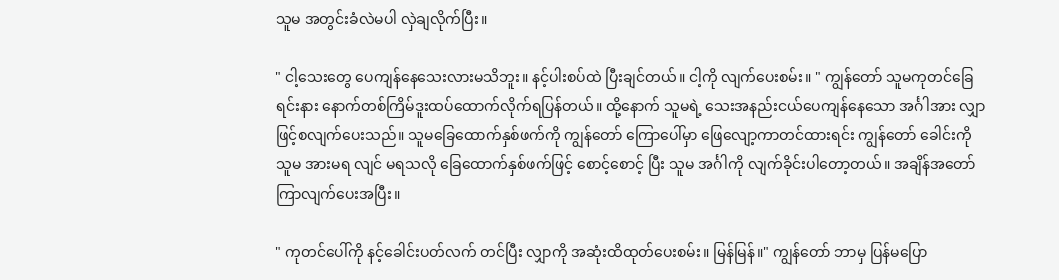သူမ အတွင်းခံလဲမပါ လှဲချလိုက်ပြီး။

" ငါ့သေးတွေ ပေကျန်နေသေးလားမသိဘူး။ နင့်ပါးစပ်ထဲ ပြီးချင်တယ်။ ငါ့ကို လျက်ပေးစမ်း။ " ကျွန်တော် သူမကုတင်ခြေရင်းနား နောက်တစ်ကြိမ်ဒူးထပ်ထောက်လိုက်ရပြန်တယ်။ ထို့နောက် သူမရဲ့ သေးအနည်းငယ်ပေကျန်နေသော အင်္ဂါအား လျှာဖြင့်စလျက်ပေးသည်။ သူမခြေထောက်နှစ်ဖက်ကို ကျွန်တော် ကြောပေါ်မှာ ဖြေလျော့ကာတင်ထားရင်း ကျွန်တော် ခေါင်းကို သူမ အားမရ လျင် မရသလို ခြေထောက်နှစ်ဖက်ဖြင့် စောင့်စောင့် ပြီး သူမ အင်္ဂါကို လျက်ခိုင်းပါတော့တယ်။ အချိန်အတော်ကြာလျက်ပေးအပြီး။

" ကုတင်ပေါ်ကို နင့်ခေါင်းပတ်လက် တင်ပြီး လျှာကို အဆုံးထိထုတ်ပေးစမ်း။ မြန်မြန်။" ကျွန်တော် ဘာမှ ပြန်မပြော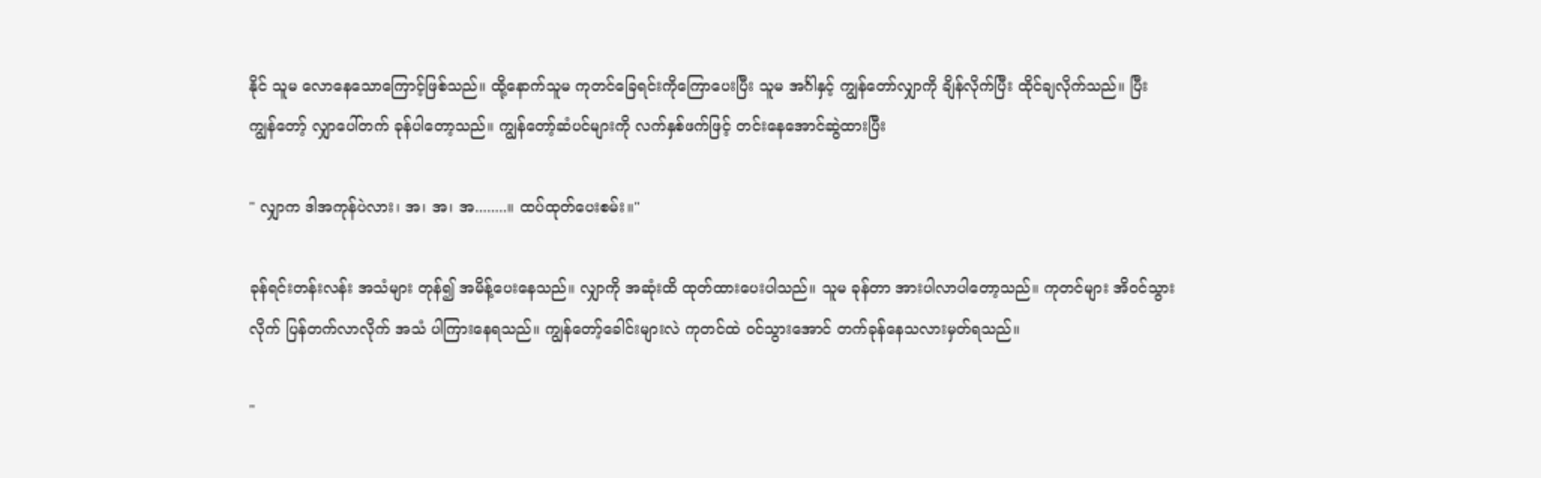နိုင် သူမ လောနေသောကြောင့်ဖြစ်သည်။ ထို့နောက်သူမ ကုတင်ခြေရင်းကိုကြောပေးပြီး သူမ အင်္ဂါနှင့် ကျွန်တော်လျှာကို ချိန်လိုက်ပြီး ထိုင်ချလိုက်သည်။ ပြီး ကျွန်တော့် လျှာပေါ်တက် ခုန်ပါတော့သည်။ ကျွန်တော့်ဆံပင်များကို လက်နှစ်ဖက်ဖြင့် တင်းနေအောင်ဆွဲထားပြီး

" လျှာက ဒါအကုန်ပဲလား၊ အ၊ အ၊ အ........။ ထပ်ထုတ်ပေးစမ်း။"

ခုန်‌ရင်းတန်းလန်း အသံများ တုန်၍ အမိန့်ပေးနေသည်။ လျှာကို အဆုံးထိ ထုတ်ထားပေးပါသည်။ သူမ ခုန်တာ အားပါလာပါတော့သည်။ ကုတင်များ အိဝင်သွားလိုက် ပြန်တက်လာလိုက် အသံ ပါကြားနေရသည်။ ကျွန်တော့်ခေါင်းများလဲ ကုတင်ထဲ ဝင်သွားအောင် တက်ခုန်နေသလားမှတ်ရသည်။

"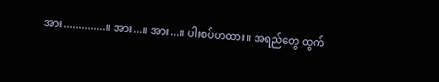အား..............။ အား...။ အား...။ ပါးစပ်ဟထား။ အရည်တွေ ထွက်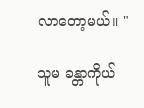လာတော့မယ်။ "

သူမ ခန္တာကိုယ်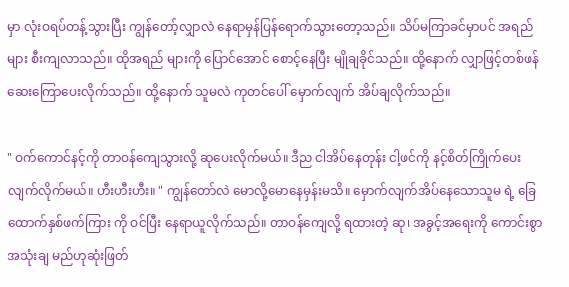မှာ လုံးဝရပ်တန့်သွားပြီး ကျွန်တော့်လျှာလဲ နေရာမှန်ပြန်ရောက်သွားတော့သည်။ သိပ်မကြာခင်မှာပင် အရည်များ စီးကျလာသည်။ ထိုအရည် များကို ပြောင်အောင် စောင့်နေပြီး မျိုချခိုင်သည်။ ထို့နောက် လျှာဖြင့်တစ်ဖန်ဆေးကြောပေးလိုက်သည်။ ထို့နောက် သူမလဲ ကုတင်ပေါ် မှောက်လျက် အိပ်ချလိုက်သည်။

" ဝက်ကောင်နင့်ကို တာဝန်ကျေသွားလို့ ဆုပေးလိုက်မယ်။ ဒီည ငါအိပ်နေတုန်း ငါ့ဖင်ကို နင့်စိတ်ကြိုက်ပေးလျက်လိုက်မယ်။ ဟီးဟီးဟီး။ " ကျွန်တော်လဲ မောလို့မောနေမှန်းမသိ။ မှောက်လျက်အိပ်နေသောသူမ ရဲ့ ခြေထောက်နှစ်ဖက်ကြား ကို ဝင်ပြီး နေရာယူလိုက်သည်။ တာဝန်ကျေလို့ ရထားတဲ့ ဆု၊ အခွင့်အရေးကို ကောင်းစွာ အသုံးချ မည်ဟုဆုံးဖြတ်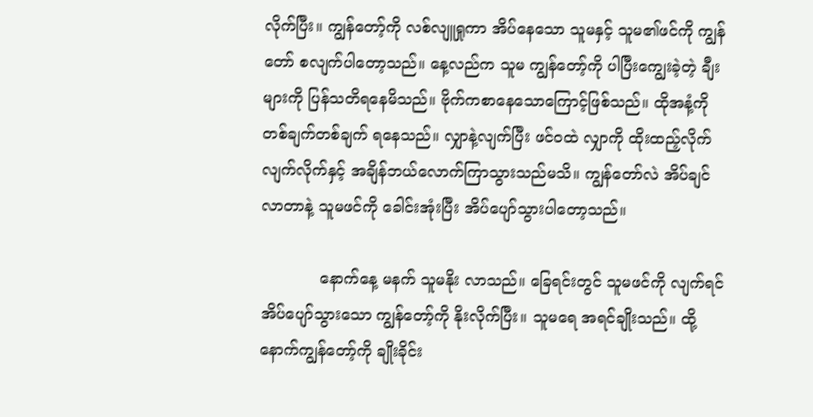လိုက်ပြီး။ ကျွန်တော့်ကို လစ်လျူရှုကာ အိပ်နေသော သူမနှင့် သူမ၏ဖင်ကို ကျွန်တော် စလျက်ပါတော့သည်။ နေ့လည်က သူမ ကျွန်တော့်ကို ပါပြီးကျွေးခဲ့တဲ့ ချီးများကို ပြန်သတိရနေမိသည်။ ဗိုက်ကစာနေသောကြောင့်ဖြစ်သည်။ ထိုအနံ့ကို တစ်ချက်တစ်ချက် ရနေသည်။ လျှာနဲ့လျက်ပြီး ဖင်ဝထဲ လျှာကို ထိုးထည့်လိုက် လျက်လိုက်နှင့် အချိန်ဘယ်လောက်ကြာသွားသည်မသိ။ ကျွန်တော်လဲ အိပ်ချင်လာတာနဲ့ သူမဖင်ကို ခေါင်းအုံးပြီး အိပ်ပျော်သွားပါတော့သည်။

            နောက်နေ့ မနက် သူမနိုး လာသည်။ ခြေရင်း‌တွင် သူမဖင်ကို လျက်ရင်အိပ်ပျော်သွားသော ကျွန်တော့်ကို နိုးလိုက်ပြီး။ သူမရေ အရင်ချိုးသည်။ ထို့နောက်ကျွန်တော့်ကို ချိုးခိုင်း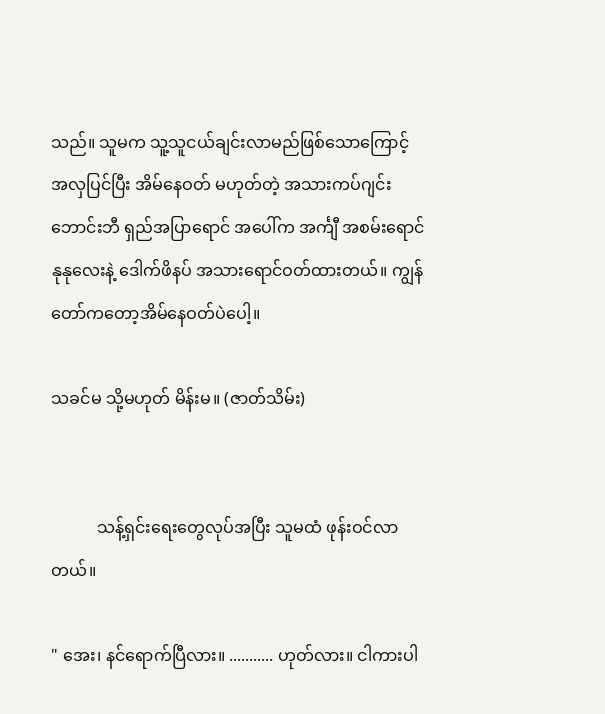သည်။ သူမက သူ့သူငယ်ချင်းလာမည်ဖြစ်သောကြောင့် အလှပြင်ပြီး အိမ်နေဝတ် မဟုတ်တဲ့ အသားကပ်ဂျင်းဘောင်းဘီ ရှည်အပြာရောင် ‌အပေါ်က အင်္ကျီ အစမ်းရောင်နုနုလေးနဲ့ ဒေါက်ဖိနပ် အသားရောင်ဝတ်ထားတယ်။ ကျွန်တော်ကတော့အိမ်နေဝတ်ပဲပေါ့။

သခင်မ သို့မဟုတ် မိန်းမ။ (ဇာတ်သိမ်း)


           သန့်ရှင်းရေးတွေလုပ်အပြီး သူမထံ ဖုန်းဝင်လာတယ်။

" အေး၊ နင်ရောက်ပြီလား။ ........... ဟုတ်လား။ ငါကားပါ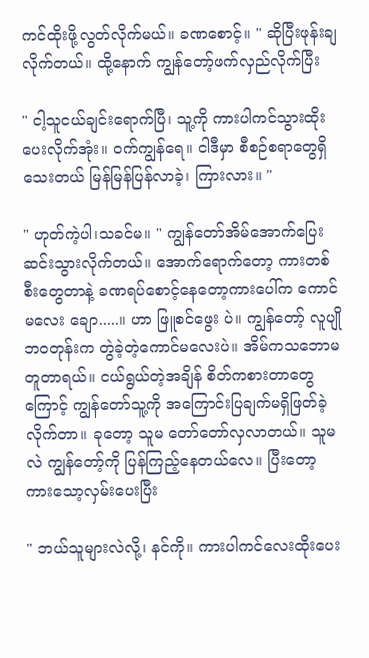ကင်ထိုးဖို့လွတ်လိုက်မယ်။ ခဏစောင့်။ " ဆိုပြီးဖုန်းချလိုက်တယ်။ ထို့နောက် ကျွန်တော့်ဖက်လှည်လိုက်ပြီး

" ငါ့သူငယ်ချင်းရောက်ပြီ၊ သူ့ကို ကားပါကင်သွားထိုးပေးလိုက်အုံး။ ဝက်ကျွန်ရေ။ ငါဒီမှာ စီစဉ်စရာတွေရှိသေးတယ် မြန်မြန်ပြန်လာခဲ့၊ ကြားလား။ "

" ဟုတ်ကဲ့ပါ၊သခင်မ။ " ကျွန်တော်အိမ်အောက်ပြေးဆင်းသွားလိုက်တယ်။ အောက်ရောက်တော့ ကားတစ်စီးတွေတာနဲ့ ခဏရပ်စောင့်နေတော့ကားပေါ်က ကောင်မလေး ချော.....။ ဟာ ဖြူစင်ဖွေး ပဲ။ ကျွန်တော့် လူပျိုဘဝတုန်းက တွဲခဲ့တဲ့ကောင်မလေးပဲ။ အိမ်ကသဘောမတူတာရယ်။ ငယ်ရွယ်တဲ့အချိန် စိတ်ကစား‌တာတွေ ကြောင့် ကျွန်တော်သူ့ကို အကြောင်းပြချက်မရှိဖြတ်ခဲ့လိုက်တာ။ ခုတော့ သူမ တော်တော်လှလာတယ်။ သူမလဲ ကျွန်တော့်ကို ပြန်ကြည့်နေတယ်လေ။ ပြီးတော့ ကားသော့လှမ်းပေးပြီး

" ဘယ်သူများလဲလို့၊ နင်ကို။ ကားပါကင်လေးထိုးပေး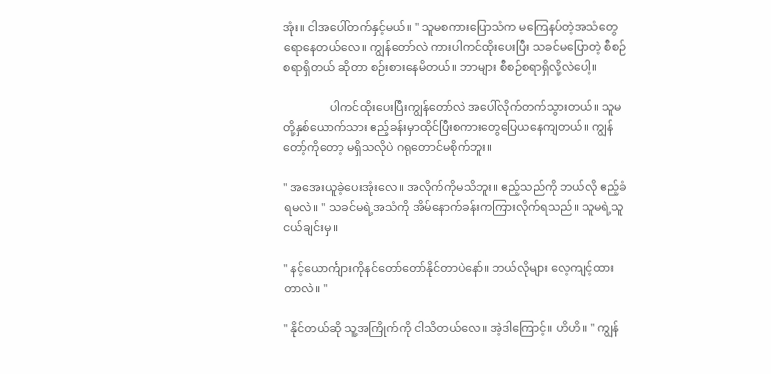အုံး။ ငါအပေါ်တက်နှင့်မယ်။ " သူမစကားပြောသံက မကြေနပ်တဲ့အသံတွေရောနေတယ်လေ။ ကျွန်တော်လဲ ကားပါကင်ထိုးပေးပြီး သခင်မပြောတဲ့ စီစဉ်စရာရှိတယ် ဆိုတာ စဉ်းစားနေမိတယ်။ ဘာများ စီစဉ်စရာရှိလို့လဲပေါ့။

                ပါကင်ထိုးပေးပြီးကျွန်တော်လဲ အပေါ်လိုက်တက်သွားတယ်။ သူမတို့နှစ်ယောက်သား ဧည့်ခန်းမှာထိုင်ပြီးစကားတွေပြေယနေကျတယ်။ ကျွန်တော့်ကိုတော့ မရှိသလိုပဲ ဂရုတောင်မစိုက်ဘူး။

" အအေးယူခဲ့ပေးအုံးလေ။ အလိုက်ကိုမသိဘူး။ ဧည့်သည်ကို ဘယ်လို ဧည့်ခံရမလဲ။ " သခင်မရဲ့အသံကို အိမ်နောက်ခန်းကကြားလိုက်ရသည်။ သူမရဲ့သူငယ်ချင်းမှ။

" နင့်ယောင်္ကျားကိုနင်တော်တော်နိုင်တာပဲနော်။ ဘယ်လိုများ လေ့ကျင့်ထားတာလဲ။ "

" နိုင်တယ်ဆို သူ့အကြိုက်ကို ငါသိတယ်လေ။ အဲ့ဒါကြောင့်။ ဟိဟိ။ " ကျွန်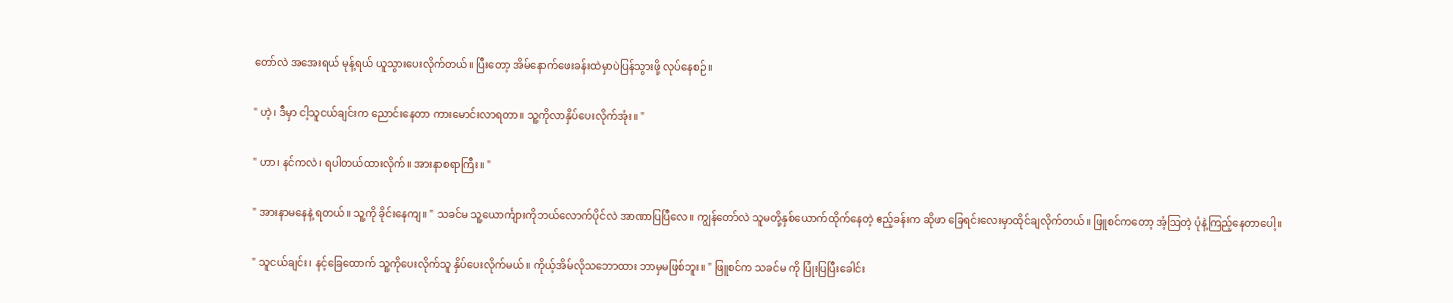တော်လဲ အအေးရယ် မုန့်ရယ် ယူသွားပေးလိုက်တယ်။ ပြီးတော့ အိမ်နောက်ဖေးခန်းထဲမှာပဲပြန်သွားဖို့ လုပ်နေစဉ်။

" ဟဲ့၊ ဒီမှာ ငါ့သူငယ်ချင်းက ညောင်းနေတာ ကားမောင်းလာရတာ။ သူ့ကိုလာနှိပ်ပေးလိုက်အုံး။ "

" ဟာ၊ နင်ကလဲ၊ ရပါတယ်ထားလိုက်။ အားနာစရာကြီး။ "

" အားနာမနေနဲ့ ရတယ်။ သူ့ကို ခိုင်းနေကျ။ " သခင်မ သူ့ယောင်္ကျားကိုဘယ်လောက်ပိုင်လဲ အာဏာပြပြီလေ။ ကျွန်တော်လဲ သူမတို့နှစ်ယောက်ထိုက်နေတဲ့ ဧည့်ခန်းက ဆိုဖာ ခြေရင်းလေးမှာထိုင်ချလိုက်တယ်။ ဖြူစင်ကတော့ အံ့ဩတဲ့ ပုံနဲ့ကြည့်နေတာပေါ့။

" သူငယ်ချင်း၊ နင့်ခြေထောက် သူ့ကိုပေးလိုက်သူ နှိပ်ပေးလိုက်မယ်။ ကိုယ့်အိမ်လိုသဘောထား ဘာမှမဖြစ်ဘူး။ " ဖြူစင်က သခင်မ ကို ပြုံးပြပြီးခေါင်း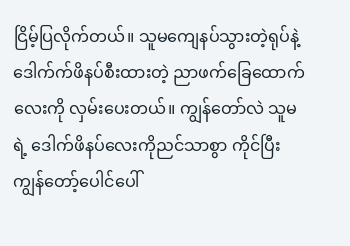ငြိမ့်ပြလိုက်တယ်။ သူမကျေနပ်သွားတဲ့ရုပ်နဲ့ ဒေါက်က်ဖိနပ်စီးထားတဲ့ ညာဖက်ခြေထောက်လေးကို လှမ်းပေးတယ်။ ‌ကျွန်တော်လဲ သူမရဲ့ ဒေါက်ဖိနပ်လေးကိုညင်သာစွာ ကိုင်ပြီး ကျွန်တော့်ပေါင်ပေါ်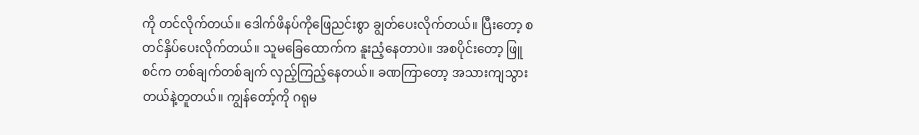ကို တင်လိုက်တယ်။ ‌ဒေါက်ဖိနပ်ကိုဖြေညင်းစွာ ချွတ်ပေးလိုက်တယ်။ ပြီးတော့ စတင်နှိပ်ပေးလိုက်တယ်။ သူမခြေထောက်က နူးညံ့နေတာပဲ။ အစပိုင်းတော့ ဖြူစင်က တစ်ချက်တစ်ချက် လှည့်ကြည့်နေတယ်။ ခဏကြာတော့ အသားကျသွားတယ်နဲ့တူတယ်။ ကျွန်တော့်ကို ဂရုမ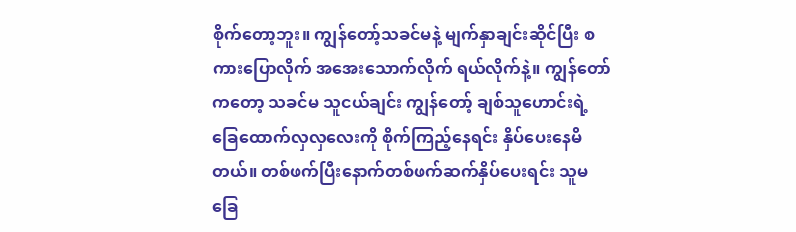စိုက်တော့ဘူး။ ကျွန်တော့်သခင်မနဲ့ မျက်နှာချင်းဆိုင်ပြီး စကားပြောလိုက် အအေးသောက်လိုက် ရယ်လိုက်နဲ့။ ကျွန်တော်ကတော့ သခင်မ သူငယ်ချင်း ကျွန်တော့် ချစ်သူဟောင်းရဲ့ ခြေထောက်လှလှလေးကို စိုက်ကြည့်နေရင်း နှိပ်ပေးနေမိတယ်။ တစ်ဖက်ပြီးနောက်တစ်ဖက်ဆက်နှိပ်ပေးရင်း သူမခြေ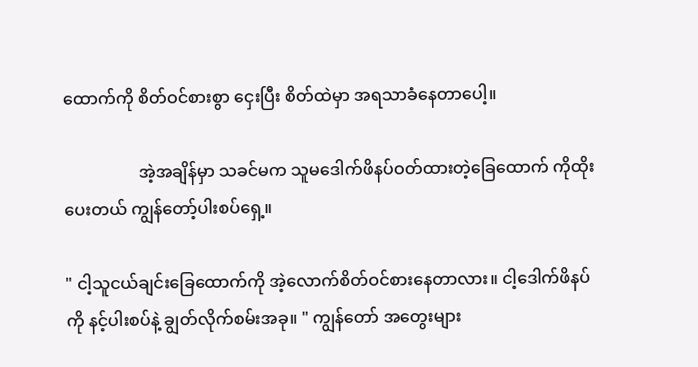ထောက်ကို စိတ်ဝင်စားစွာ ငှေးပြီး စိတ်ထဲမှာ အရသာခံနေတာပေါ့။

                  အဲ့အချိန်မှာ သခင်မက သူမဒေါက်ဖိနပ်ဝတ်ထားတဲ့ခြေထောက် ကိုထိုးပေးတယ် ကျွန်တော့်ပါးစပ်ရှေ့။

" ငါ့သူငယ်ချင်းခြေထောက်ကို အဲ့လောက်စိတ်ဝင်စားနေတာလား။ ငါ့ဒေါက်ဖိနပ်ကို နင့်ပါးစပ်နဲ့ ချွတ်လိုက်စမ်းအခု။ " ကျွန်တော် အတွေးများ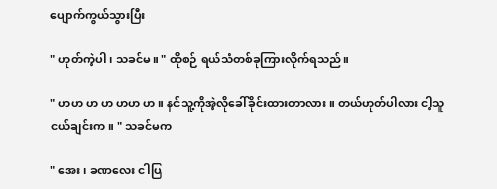ပျောက်ကွယ်သွားပြီး

" ဟုတ်ကဲ့ပါ၊ သခင်မ။ " ထိုစဉ် ရယ်သံတစ်ခုကြားလိုက်ရသည်။

" ဟဟ ဟ ဟ ဟဟ ဟ။ နင်သူ့ကိုအဲ့လိုခေါ်ခိုင်းထားတာလား။ တယ်ဟုတ်ပါလား ငါ့သူငယ်ချင်းက။ " သခင်မက

" အေး၊ ခဏလေး ငါပြ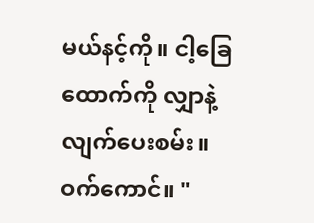မယ်နင့်ကို။ ငါ့ခြေထောက်ကို လျှာနဲ့ လျက်ပေးစမ်း။ ဝက်ကောင်။ "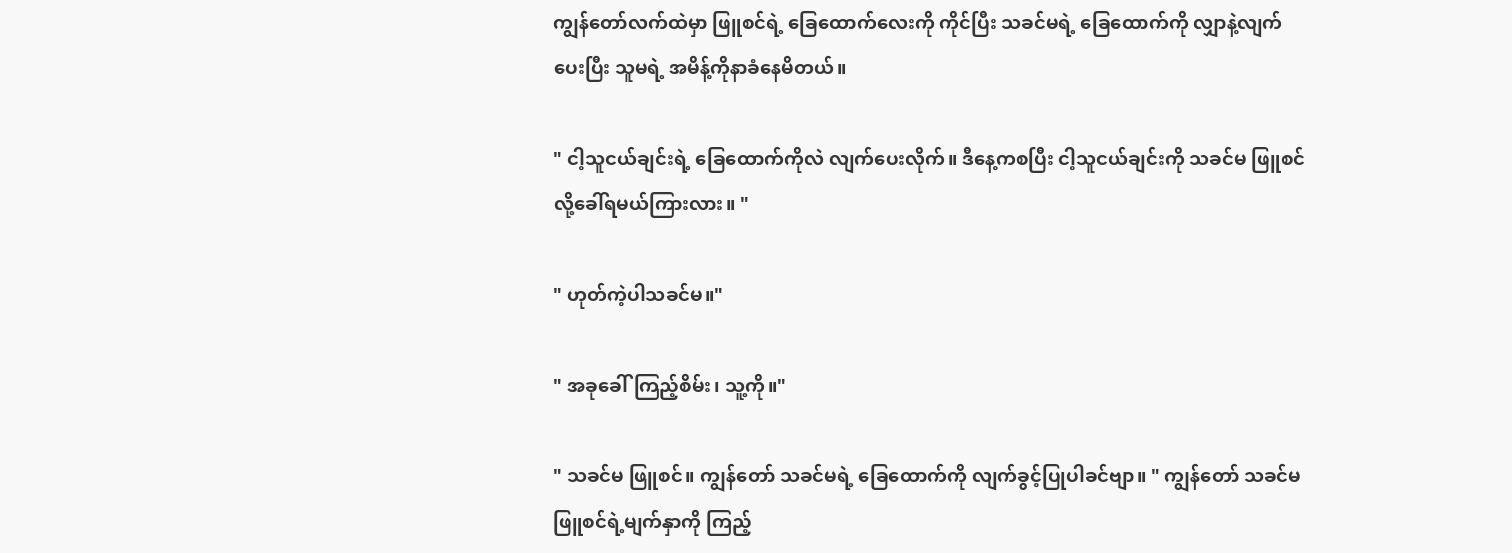ကျွန်တော်လက်ထဲမှာ ဖြူစင်ရဲ့ ခြေထောက်လေးကို ကိုင်ပြီး သခင်မရဲ့ ခြေထောက်ကို လျှာနဲ့လျက်ပေး‌ပြီး သူမရဲ့ အမိန့်ကိုနာခံနေမိတယ်။

" ငါ့သူငယ်ချင်းရဲ့ ခြေထောက်ကိုလဲ လျက်ပေးလိုက်။ ဒီနေ့ကစပြီး ငါ့သူငယ်ချင်းကို သခင်မ ဖြူစင်လို့ခေါ်ရမယ်ကြားလား။ "

" ဟုတ်ကဲ့ပါသခင်မ။"

" အခုခေါ်ကြည့်စိမ်း၊ သူ့ကို။"

" သခင်မ ဖြူစင်။ ကျွန်တော် သခင်မရဲ့ ခြေထောက်ကို လျက်ခွင့်ပြုပါခင်ဗျာ။ " ကျွန်တော် သခင်မ ဖြူစင်ရဲ့မျက်နှာကို ကြည့်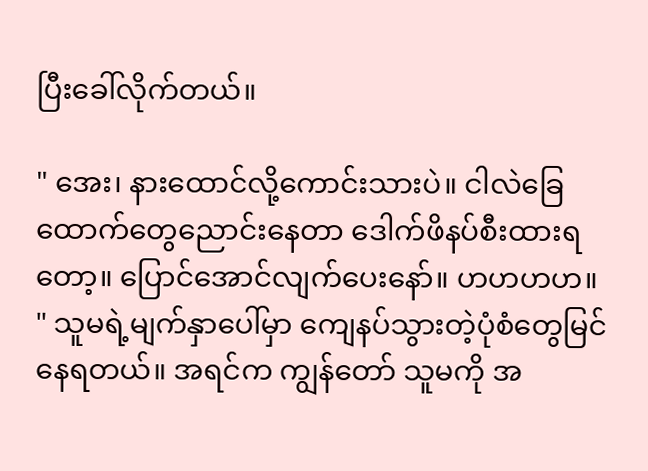ပြီးခေါ်လိုက်တယ်။

" အေး၊ နားထောင်လို့ကောင်းသားပဲ။ ငါလဲခြေထောက်တွေညောင်းနေတာ ဒေါက်ဖိနပ်စီးထားရတော့။ ပြောင်အောင်လျက်ပေးနော်။ ဟဟဟဟ။ " သူမရဲ့မျက်နှာပေါ်မှာ ကျေနပ်သွားတဲ့ပုံစံတွေမြင်နေရတယ်။ အရင်က ကျွန်တော် သူမကို အ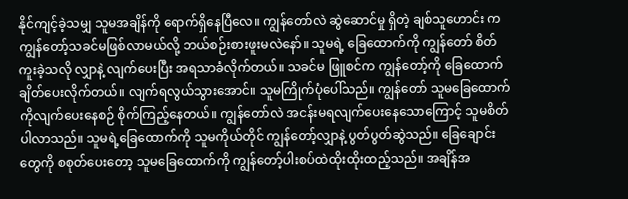နိုင်ကျင့်ခဲ့သမျှ သူမအချိန်ကို ရောက်ရှိနေပြီလေ။ ကျွန်တော်လဲ ဆွဲဆောင်မှု ရှိတဲ့ ချစ်သူဟောင်း က ကျွန်တော့်သခင်မဖြစ်လာမယ်လို့ ဘယ်စဉ်းစားဖူးမလဲနော်။ သူမရဲ့ ခြေထောက်ကို ကျွန်တော် စိတ်ကူးခဲ့သလို လျှာနဲ့ လျက်ပေးပြီး အရသာခံလိုက်တယ်။ သခင်မ ဖြူစင်က ကျွန်တော့်ကို ခြေထောက်ချိတ်ပေးလိုက်တယ်။ လျက်ရလွယ်သွားအောင်။ သူမကြိုက်ပုံပေါ်သည်။ ကျွန်တော် သူမခြေထောက်ကိုလျက်ပေးနေစဉ် စိုက်ကြည့်နေတယ်။ ကျွန်တော်လဲ အငန်းမရလျက်ပေးနေသောကြောင့် သူမစိတ်ပါလာသည်။ ‌သူမရဲ့ခြေထောက်ကို သူမကိုယ်တိုင် ကျွန်တော့်လျှာနဲ့ ပွတ်ပွတ်ဆွဲသည်။ ခြေချောင်းတွေကို စစုတ်ပေးတော့ သူမခြေထောက်ကို ကျွန်တော့်ပါးစပ်ထဲထိုးထိုးထည့်သည်။ အချိန်အ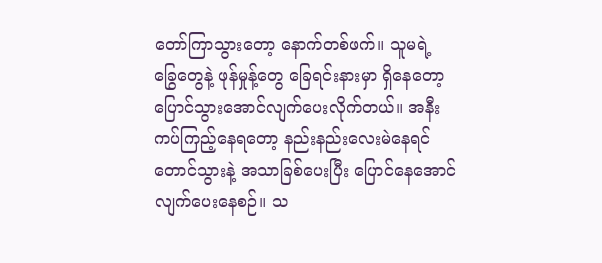တော်ကြာသွားတော့ နောက်တစ်ဖက်။ သူမရဲ့ ခြွေတွေနဲ့ ဖုန်မှုန့်တွေ ခြေရင်းနားမှာ ရှိနေတော့ ပြောင်သွားအောင်လျက်ပေးလိုက်တယ်။ အနီးကပ်ကြည့်နေရတော့ နည်းနည်းလေးမဲနေရင်တောင်သွားနဲ့ အသာခြစ်ပေးပြီး ပြောင်နေအောင်လျက်ပေးနေစဉ်။ သ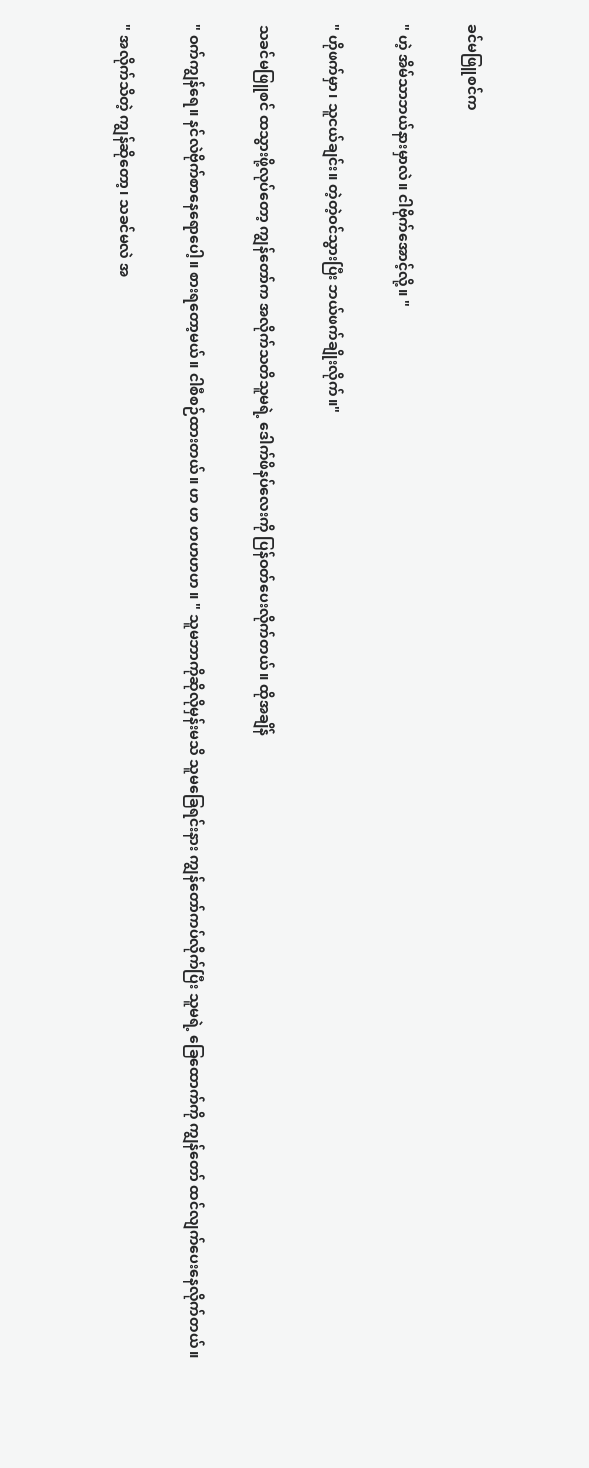ခင်မဖြူစင်က

" ဟဲ့ အိမ်သာဘယ်နားမှာလဲ။ ငါဗိုက်အောင့်လို့။ "

" ဟိုဖက်မှာ၊ သူငယ်ချင်း။ တဲ့တဲ့ဝင်သွားပြီး ဘယ်ဖက်ချိုးလိုက်။"

သခင်မဖြူစင် ထသွားဖို့လုပ်တော့ ကျွန်တော်က အလိုက်သတိသူမရဲ့ ဒေါက်ဖိနပ်လေးကို ပြန်ဝတ်ပေးလိုက်တယ်။ ထိုအချိန်

" ဝက်ကျွန်ရေ။ နင်‌လဲဗိုက်စာနေရောပေါ့။ စားရတော့မယ်။ ငါစီစဉ်ထားတယ်။ ဟ ဟ ဟဟဟဟ ။ " သူမဘာကိုဆိုလိုမှန်းမသိ သူမခြေရင်းနား ကျွန်တော်ကပ်လိုက်ပြီး သူမရဲ့ ခြေထောက်ကို ကျွန်တော် ထင်လျက်ပေးနေလိုက်တယ်။

" အလိုက်သိတဲ့ ကျွန်ဆိုတော့၊ သခင်မလဲ အ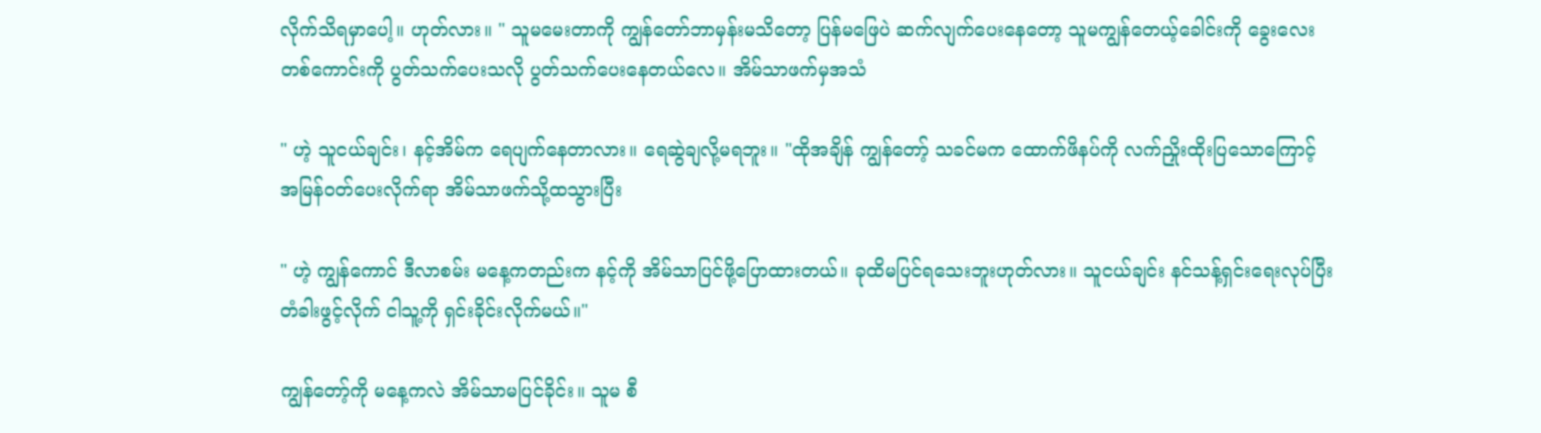လိုက်သိရမှာပေါ့။ ဟုတ်လား။ " သူမမေးတာကို ကျွန်တော်ဘာမှန်းမသိတော့ ပြန်မဖြေပဲ ဆက်လျက်ပေးနေတော့ သူမကျွန်တေယ့်ခေါင်းကို ခွေးလေးတစ်ကောင်းကို ပွတ်သက်ပေးသလို ပွတ်သက်ပေးနေတယ်လေ။ အိမ်သာဖက်မှအသံ

" ဟဲ့ သူငယ်ချင်း၊ နင့်အိမ်က ရေပျက်နေတာလား။ ရေဆွဲချလို့မရဘူး။ "ထိုအချိန် ကျွန်တော့် သခင်မက ထောက်ဖိနပ်ကို လက်ညှိုးထိုးပြသောကြောင့် အမြန်ဝတ်ပေးလိုက်ရာ အိမ်သာဖက်သို့ထသွားပြီး

" ဟဲ့ ကျွန်ကောင် ဒီလာစမ်း မနေ့ကတည်းက နင့်ကို အိမ်သာပြင်ဖို့ပြောထားတယ်။ ခုထိမပြင်ရသေးဘူးဟုတ်လား။ သူငယ်ချင်း နင်သန့်ရှင်းရေးလုပ်ပြီး တံခါးဖွင့်လိုက် ငါသူ့ကို ရှင်းခိုင်းလိုက်မယ်။"

ကျွန်တော့်ကို မနေ့ကလဲ အိမ်သာမပြင်ခိုင်း။ သူမ စီ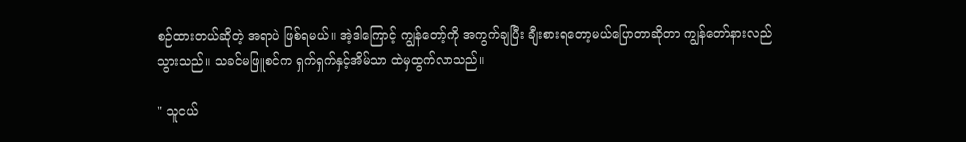စဉ်ထားတယ်ဆိုတဲ့ အရာပဲ ဖြစ်ရမယ်။ အဲ့ဒါကြောင့် ကျွန်တော့်ကို အကွက်ချပြီး ချီးစားရတော့မယ်ပြောတာဆိုတာ ကျွန်တော်နားလည်သွားသည်။ သခင်မဖြူစင်က ရှက်ရှက်နှင့်အိမ်သာ ထဲမှထွက်လာသည်။

" သူငယ်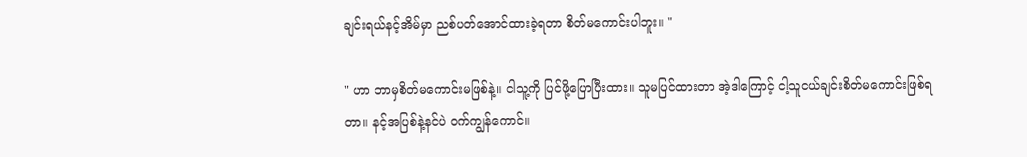ချင်းရယ်နင့်အိမ်မှာ ညစ်ပတ်အောင်ထားခဲ့ရတာ စိတ်မကောင်းပါဘူး။ "

" ဟာ ဘာမှစိတ်မကောင်းမဖြစ်နဲ့။ ငါသူ့ကို ပြင်ဖို့ပြောပြီးထား။ သူမပြင်ထားတာ အဲ့ဒါကြောင့် ငါ့သူငယ်ချင်းစိတ်မကောင်းဖြစ်ရတာ။ နင့်အပြစ်နဲ့နင်ပဲ ဝက်ကျွန်ကောင်။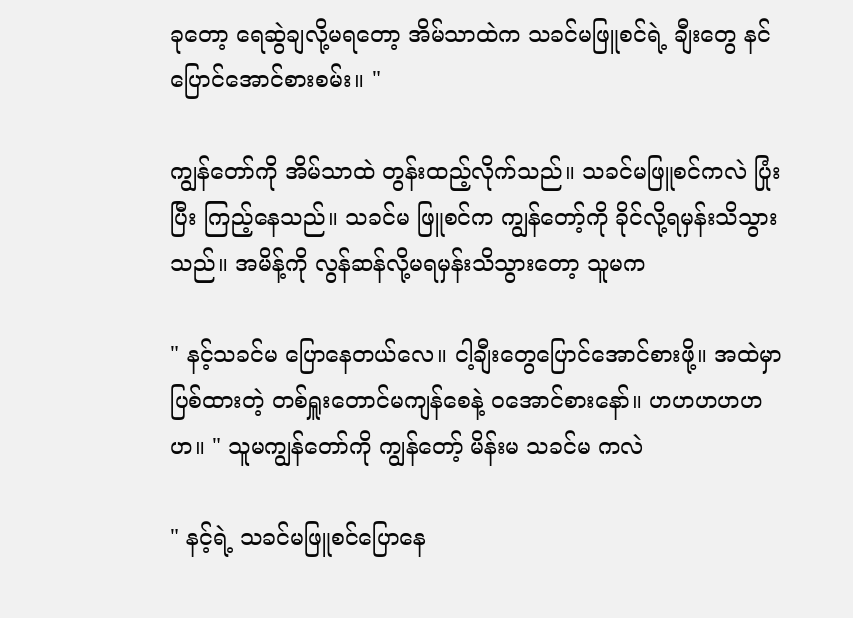ခုတော့ ရေဆွဲချလို့မရတော့ အိမ်သာထဲက သခင်မဖြူစင်ရဲ့ ချီးတွေ နင်ပြောင်အောင်စားစမ်း။ "

ကျွန်တော်ကို အိမ်သာထဲ တွန်းထည့်လိုက်သည်။ သခင်မဖြူစင်ကလဲ ပြုံးပြီး ကြည့်နေသည်။ သခင်မ ဖြူစင်က ကျွန်တော့်ကို ခိုင်လို့ရမှန်းသိသွားသည်။ အမိန့်ကို လွန်ဆန်လို့မရမှန်းသိသွားတော့ သူမက

" နင့်သခင်မ ပြောနေတယ်လေ။ ငါ့ချီးတွေပြောင်အောင်စားဖို့။ အထဲမှာ ပြစ်ထားတဲ့ တစ်ရှူးတောင်မကျန်စေနဲ့ ဝအောင်စားနော်။ ဟဟဟဟဟဟ။ " သူမကျွန်တော်ကို ကျွန်တော့် မိန်းမ သခင်မ ကလဲ

" နင့်ရဲ့ သခင်မဖြူစင်ပြောနေ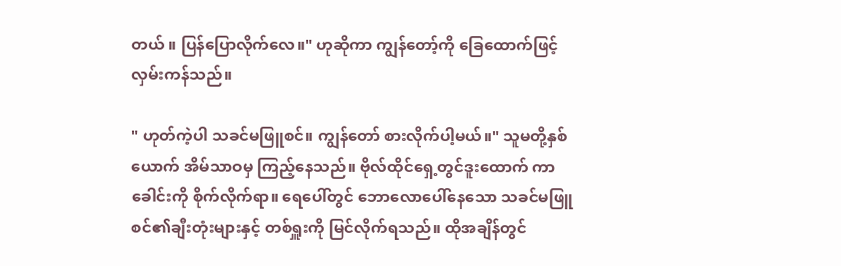တယ် ။ ပြန်ပြောလိုက်လေ။" ဟုဆိုကာ ကျွန်တော့်ကို ခြေထောက်‌ဖြင့်လှမ်းကန်သည်။

" ဟုတ်ကဲ့ပါ သခင်မဖြူစင်။ ကျွန်တော် စားလိုက်ပါ့မယ်။" သူမတို့နှစ်ယောက် အိမ်သာဝမှ ကြည့်နေသည်။ ဗိုလ်ထိုင်ရှေ့တွင်ဒူးထောက် ကာ ခေါင်းကို စိုက်လိုက်ရာ။ ရေပေါ်တွင် ဘောလောပေါ်နေသော သခင်မဖြူစင်၏ချီးတုံးများနှင့် တစ်ရှူးကို မြင်လိုက်ရသည်။ ထိုအချိန်တွင်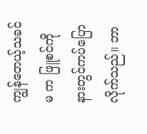ကျွန်တေယ့်သခင်မ က ဖြူစင်ကို နားတွင်ကပ်ပြောလိုက်သည်။ ဘာ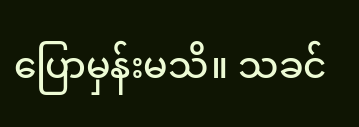ပြောမှန်းမသိ။ သခင်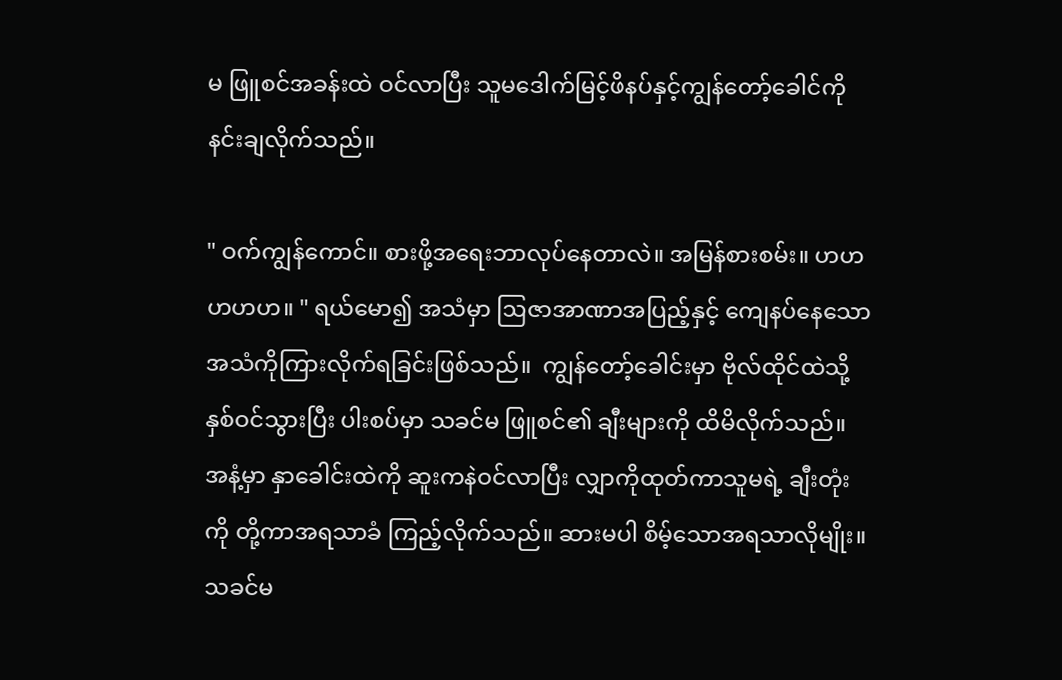မ ဖြူစင်အခန်းထဲ ဝင်လာပြီး သူမဒေါက်မြင့်ဖိနပ်နှင့်ကျွန်တော့်ခေါင်ကို နင်းချလိုက်သည်။

" ဝက်ကျွန်ကောင်။ စားဖို့အရေးဘာလုပ်နေတာလဲ။ အမြန်စားစမ်း။ ဟဟဟဟဟ။ " ရယ်မော၍ အသံမှာ ဩဇာအာဏာအပြည့်နှင့် ကျေနပ်နေသော အသံကိုကြားလိုက်ရခြင်းဖြစ်သည်။  ကျွန်တော့်ခေါင်းမှာ ဗိုလ်ထိုင်ထဲသို့နှစ်ဝင်သွားပြီး ပါးစပ်မှာ သခင်မ ဖြူစင်၏ ချီးများကို ထိမိလိုက်သည်။ အနံ့မှာ နှာခေါင်းထဲကို ဆူးကနဲဝင်လာပြီး လျှာကိုထုတ်ကာသူမရဲ့ ချီးတုံးကို တို့ကာအရသာခံ ကြည့်လိုက်သည်။ ဆားမပါ စိမ့်သောအရသာလိုမျိုး။ သခင်မ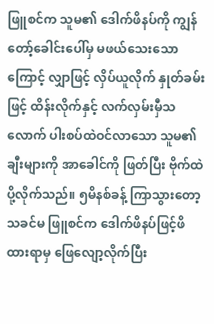ဖြူစင်က သူမ၏‌ ဒေါက်ဖိနပ်ကို ကျွန်တော့်ခေါင်းပေါ်မှ မ‌ဖယ်သေးသောကြောင့် လျှာဖြင့် လှိပ်ယူလိုက် နှုတ်ခမ်းဖြင့် ထိန်းလိုက်နှင့် လက်လှမ်းမှီသလောက် ပါးစပ်ထဲဝင်လာသော သူမ၏ချီးများကို အာခေါင်ကို ဖြတ်ပြီး ဗိုက်ထဲပို့လိုက်သည်။ ၅မိနစ်ခန့် ကြာသွားတော့ သခင်မ ဖြူစင်က ဒေါက်ဖိနပ်ဖြင့်ဖိထားရာမှ ဖြေလျော့လိုက်ပြီး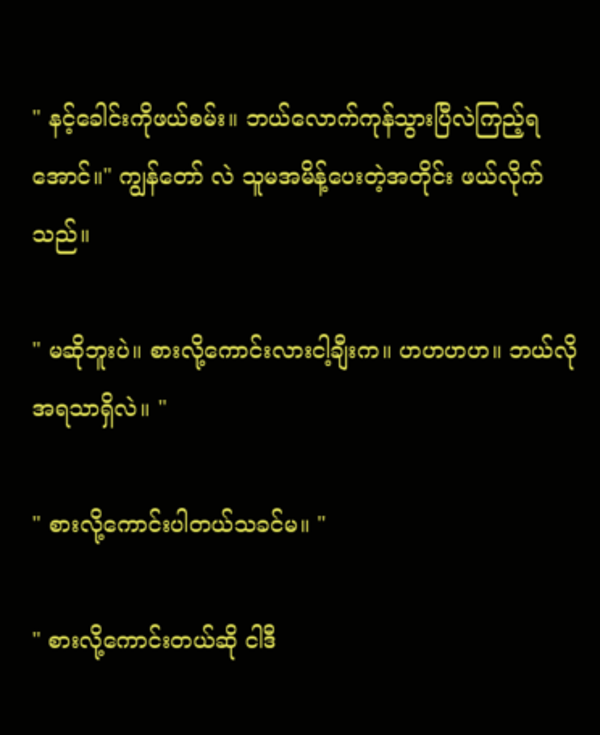" နင့်ခေါင်းကိုဖယ်စမ်း။ ဘယ်လောက်ကုန်သွားပြီလဲကြည့်ရအောင်။" ကျွန်တော် လဲ သူမအမိန့်ပေးတဲ့အတိုင်း ဖယ်လိုက်သည်။

" မဆိုဘူးပဲ။ စားလို့ကောင်းလားငါ့ချီးက။ ဟဟဟဟ။ ဘယ်လို အရသာရှိလဲ။ "

" စားလို့ကောင်းပါတယ်သခင်မ။ "

" စားလို့ကောင်းတယ်ဆို ငါဒီ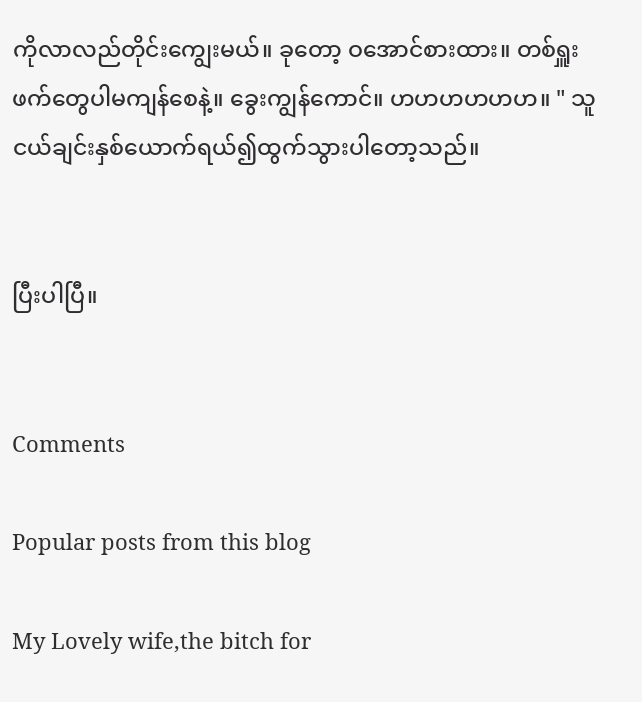ကိုလာလည်တိုင်းကျွေးမယ်။ ခုတော့ ဝအောင်စားထား။ တစ်ရှူးဖက်တွေပါမကျန်စေနဲ့။ ခွေးကျွန်ကောင်။ ဟဟဟဟဟဟ။ " သူငယ်ချင်းနှစ်ယောက်ရယ်၍ထွက်သွားပါတော့သည်။


ပြီးပါပြီ။


Comments

Popular posts from this blog

My Lovely wife,the bitch for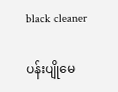black cleaner

ပန်းပျိုမေ